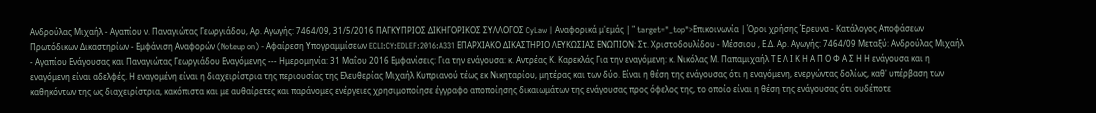Ανδρούλας Μιχαήλ - Αγαπίου ν. Παναγιώτας Γεωργιάδου, Αρ. Αγωγής: 7464/09, 31/5/2016 ΠΑΓΚΥΠΡΙΟΣ ΔΙΚΗΓΟΡΙΚΟΣ ΣΥΛΛΟΓΟΣ CyLaw | Αναφορικά μ'εμάς | " target="_top">Επικοινωνία | Όροι χρήσης Έρευνα - Κατάλογος Αποφάσεων Πρωτόδικων Δικαστηρίων - Εμφάνιση Αναφορών (Noteup on) - Αφαίρεση Υπογραμμίσεων ECLI:CY:EDLEF:2016:A331 ΕΠΑΡΧΙΑΚΟ ΔΙΚΑΣΤΗΡΙΟ ΛΕΥΚΩΣΙΑΣ ΕΝΩΠΙΟΝ: Στ. Χριστοδουλίδου - Μέσσιου , Ε.Δ. Αρ. Αγωγής: 7464/09 Μεταξύ: Ανδρούλας Μιχαήλ - Αγαπίου Ενάγουσας και Παναγιώτας Γεωργιάδου Εναγόμενης --- Ημερομηνία: 31 Μαΐου 2016 Εμφανίσεις: Για την ενάγουσα: κ. Αντρέας Κ. Καρεκλάς Για την εναγόμενη: κ. Νικόλας Μ. Παπαμιχαήλ Τ Ε Λ Ι Κ Η Α Π Ο Φ Α Σ Η Η ενάγουσα και η εναγόμενη είναι αδελφές. Η εναγομένη είναι η διαχειρίστρια της περιουσίας της Ελευθερίας Μιχαήλ Κυπριανού τέως εκ Νικηταρίου, μητέρας και των δύο. Είναι η θέση της ενάγουσας ότι η εναγόμενη, ενεργώντας δολίως, καθ' υπέρβαση των καθηκόντων της ως διαχειρίστρια, κακόπιστα και με αυθαίρετες και παράνομες ενέργειες χρησιμοποίησε έγγραφο αποποίησης δικαιωμάτων της ενάγουσας προς όφελος της, το οποίο είναι η θέση της ενάγουσας ότι ουδέποτε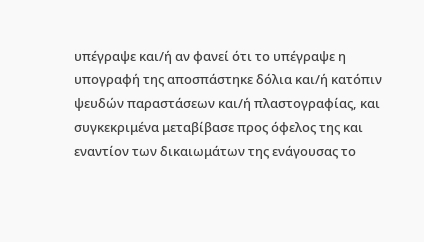υπέγραψε και/ή αν φανεί ότι το υπέγραψε η υπογραφή της αποσπάστηκε δόλια και/ή κατόπιν ψευδών παραστάσεων και/ή πλαστογραφίας, και συγκεκριμένα μεταβίβασε προς όφελος της και εναντίον των δικαιωμάτων της ενάγουσας το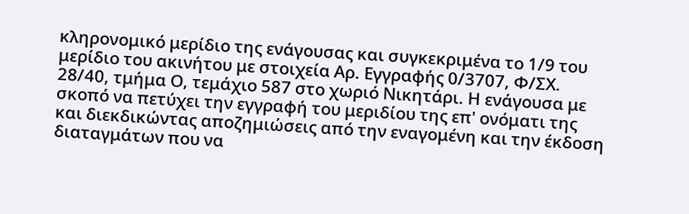κληρονομικό μερίδιο της ενάγουσας και συγκεκριμένα το 1/9 του μερίδιο του ακινήτου με στοιχεία Αρ. Εγγραφής 0/3707, Φ/ΣΧ. 28/40, τμήμα Ο, τεμάχιο 587 στο χωριό Νικητάρι. Η ενάγουσα με σκοπό να πετύχει την εγγραφή του μεριδίου της επ' ονόματι της και διεκδικώντας αποζημιώσεις από την εναγομένη και την έκδοση διαταγμάτων που να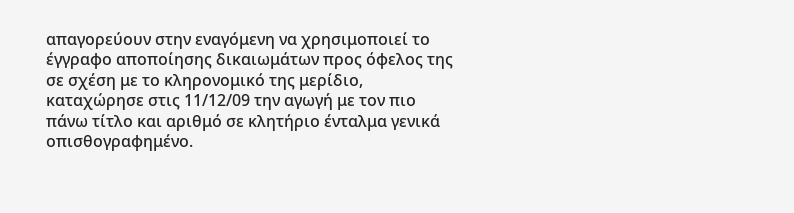απαγορεύουν στην εναγόμενη να χρησιμοποιεί το έγγραφο αποποίησης δικαιωμάτων προς όφελος της σε σχέση με το κληρονομικό της μερίδιο, καταχώρησε στις 11/12/09 την αγωγή με τον πιο πάνω τίτλο και αριθμό σε κλητήριο ένταλμα γενικά οπισθογραφημένο.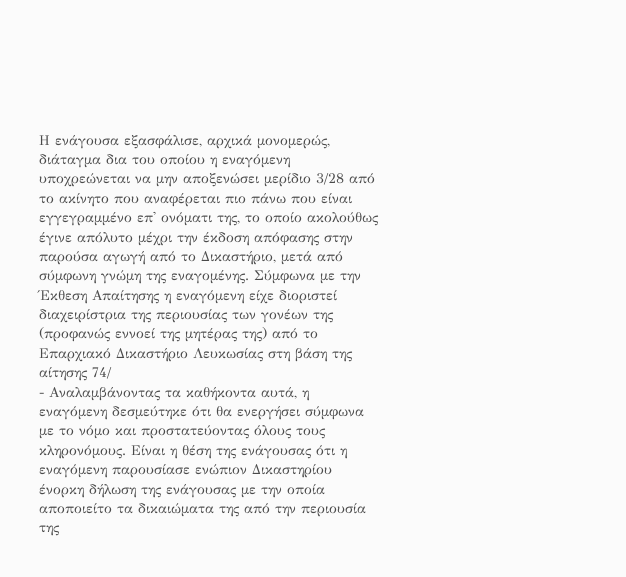Η ενάγουσα εξασφάλισε, αρχικά μονομερώς, διάταγμα δια του οποίου η εναγόμενη υποχρεώνεται να μην αποξενώσει μερίδιο 3/28 από το ακίνητο που αναφέρεται πιο πάνω που είναι εγγεγραμμένο επ' ονόματι της, το οποίο ακολούθως έγινε απόλυτο μέχρι την έκδοση απόφασης στην παρούσα αγωγή από το Δικαστήριο, μετά από σύμφωνη γνώμη της εναγομένης. Σύμφωνα με την Έκθεση Απαίτησης η εναγόμενη είχε διοριστεί διαχειρίστρια της περιουσίας των γονέων της (προφανώς εννοεί της μητέρας της) από το Επαρχιακό Δικαστήριο Λευκωσίας στη βάση της αίτησης 74/
- Αναλαμβάνοντας τα καθήκοντα αυτά, η εναγόμενη δεσμεύτηκε ότι θα ενεργήσει σύμφωνα με το νόμο και προστατεύοντας όλους τους κληρονόμους. Είναι η θέση της ενάγουσας ότι η εναγόμενη παρουσίασε ενώπιον Δικαστηρίου ένορκη δήλωση της ενάγουσας με την οποία αποποιείτο τα δικαιώματα της από την περιουσία της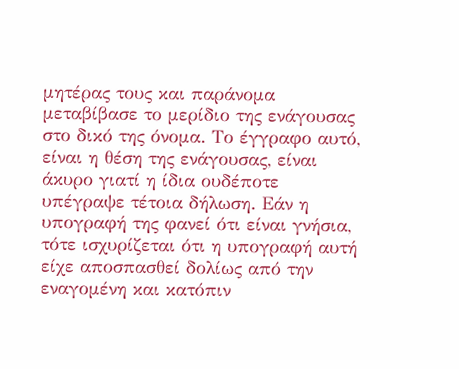μητέρας τους και παράνομα μεταβίβασε το μερίδιο της ενάγουσας στο δικό της όνομα. Το έγγραφο αυτό, είναι η θέση της ενάγουσας, είναι άκυρο γιατί η ίδια ουδέποτε υπέγραψε τέτοια δήλωση. Εάν η υπογραφή της φανεί ότι είναι γνήσια, τότε ισχυρίζεται ότι η υπογραφή αυτή είχε αποσπασθεί δολίως από την εναγομένη και κατόπιν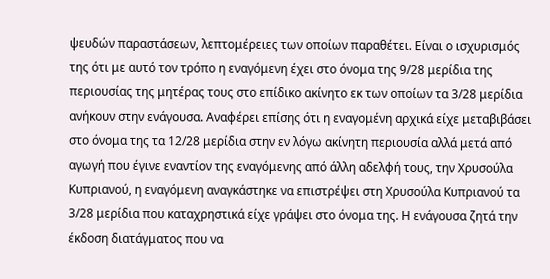ψευδών παραστάσεων, λεπτομέρειες των οποίων παραθέτει. Είναι ο ισχυρισμός της ότι με αυτό τον τρόπο η εναγόμενη έχει στο όνομα της 9/28 μερίδια της περιουσίας της μητέρας τους στο επίδικο ακίνητο εκ των οποίων τα 3/28 μερίδια ανήκουν στην ενάγουσα. Αναφέρει επίσης ότι η εναγομένη αρχικά είχε μεταβιβάσει στο όνομα της τα 12/28 μερίδια στην εν λόγω ακίνητη περιουσία αλλά μετά από αγωγή που έγινε εναντίον της εναγόμενης από άλλη αδελφή τους, την Χρυσούλα Κυπριανού, η εναγόμενη αναγκάστηκε να επιστρέψει στη Χρυσούλα Κυπριανού τα 3/28 μερίδια που καταχρηστικά είχε γράψει στο όνομα της. Η ενάγουσα ζητά την έκδοση διατάγματος που να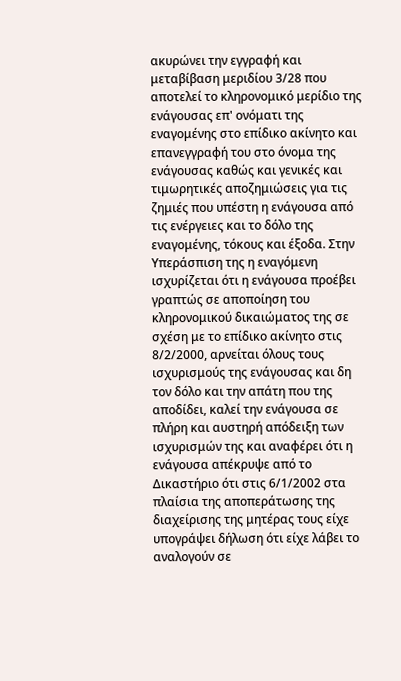ακυρώνει την εγγραφή και μεταβίβαση μεριδίου 3/28 που αποτελεί το κληρονομικό μερίδιο της ενάγουσας επ' ονόματι της εναγομένης στο επίδικο ακίνητο και επανεγγραφή του στο όνομα της ενάγουσας καθώς και γενικές και τιμωρητικές αποζημιώσεις για τις ζημιές που υπέστη η ενάγουσα από τις ενέργειες και το δόλο της εναγομένης, τόκους και έξοδα. Στην Υπεράσπιση της η εναγόμενη ισχυρίζεται ότι η ενάγουσα προέβει γραπτώς σε αποποίηση του κληρονομικού δικαιώματος της σε σχέση με το επίδικο ακίνητο στις 8/2/2000, αρνείται όλους τους ισχυρισμούς της ενάγουσας και δη τον δόλο και την απάτη που της αποδίδει, καλεί την ενάγουσα σε πλήρη και αυστηρή απόδειξη των ισχυρισμών της και αναφέρει ότι η ενάγουσα απέκρυψε από το Δικαστήριο ότι στις 6/1/2002 στα πλαίσια της αποπεράτωσης της διαχείρισης της μητέρας τους είχε υπογράψει δήλωση ότι είχε λάβει το αναλογούν σε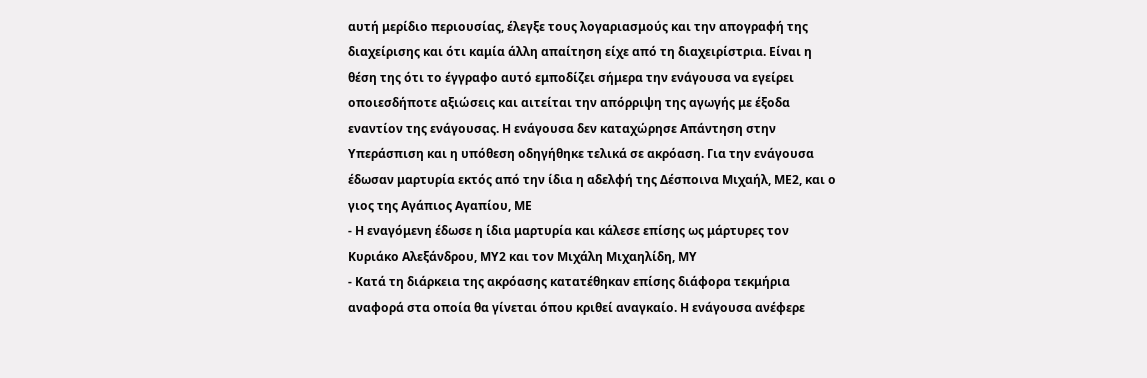αυτή μερίδιο περιουσίας, έλεγξε τους λογαριασμούς και την απογραφή της διαχείρισης και ότι καμία άλλη απαίτηση είχε από τη διαχειρίστρια. Είναι η θέση της ότι το έγγραφο αυτό εμποδίζει σήμερα την ενάγουσα να εγείρει οποιεσδήποτε αξιώσεις και αιτείται την απόρριψη της αγωγής με έξοδα εναντίον της ενάγουσας. Η ενάγουσα δεν καταχώρησε Απάντηση στην Υπεράσπιση και η υπόθεση οδηγήθηκε τελικά σε ακρόαση. Για την ενάγουσα έδωσαν μαρτυρία εκτός από την ίδια η αδελφή της Δέσποινα Μιχαήλ, ΜΕ2, και ο γιος της Αγάπιος Αγαπίου, ΜΕ
- Η εναγόμενη έδωσε η ίδια μαρτυρία και κάλεσε επίσης ως μάρτυρες τον Κυριάκο Αλεξάνδρου, ΜΥ2 και τον Μιχάλη Μιχαηλίδη, ΜΥ
- Κατά τη διάρκεια της ακρόασης κατατέθηκαν επίσης διάφορα τεκμήρια αναφορά στα οποία θα γίνεται όπου κριθεί αναγκαίο. Η ενάγουσα ανέφερε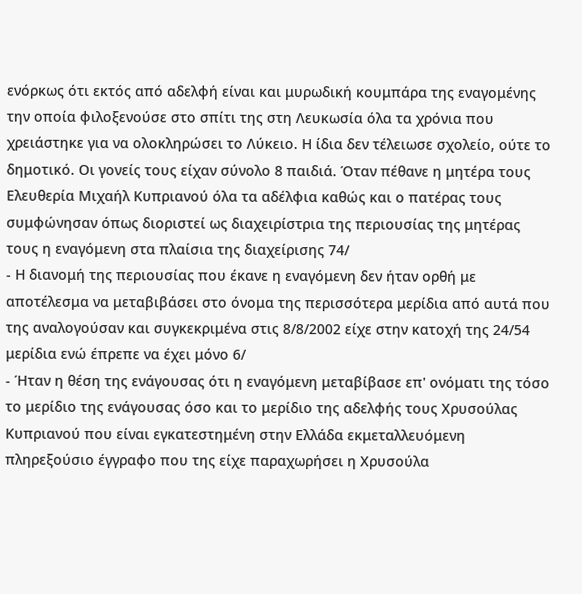ενόρκως ότι εκτός από αδελφή είναι και μυρωδική κουμπάρα της εναγομένης την οποία φιλοξενούσε στο σπίτι της στη Λευκωσία όλα τα χρόνια που χρειάστηκε για να ολοκληρώσει το Λύκειο. Η ίδια δεν τέλειωσε σχολείο, ούτε το δημοτικό. Οι γονείς τους είχαν σύνολο 8 παιδιά. Όταν πέθανε η μητέρα τους Ελευθερία Μιχαήλ Κυπριανού όλα τα αδέλφια καθώς και ο πατέρας τους συμφώνησαν όπως διοριστεί ως διαχειρίστρια της περιουσίας της μητέρας τους η εναγόμενη στα πλαίσια της διαχείρισης 74/
- Η διανομή της περιουσίας που έκανε η εναγόμενη δεν ήταν ορθή με αποτέλεσμα να μεταβιβάσει στο όνομα της περισσότερα μερίδια από αυτά που της αναλογούσαν και συγκεκριμένα στις 8/8/2002 είχε στην κατοχή της 24/54 μερίδια ενώ έπρεπε να έχει μόνο 6/
- Ήταν η θέση της ενάγουσας ότι η εναγόμενη μεταβίβασε επ' ονόματι της τόσο το μερίδιο της ενάγουσας όσο και το μερίδιο της αδελφής τους Χρυσούλας Κυπριανού που είναι εγκατεστημένη στην Ελλάδα εκμεταλλευόμενη πληρεξούσιο έγγραφο που της είχε παραχωρήσει η Χρυσούλα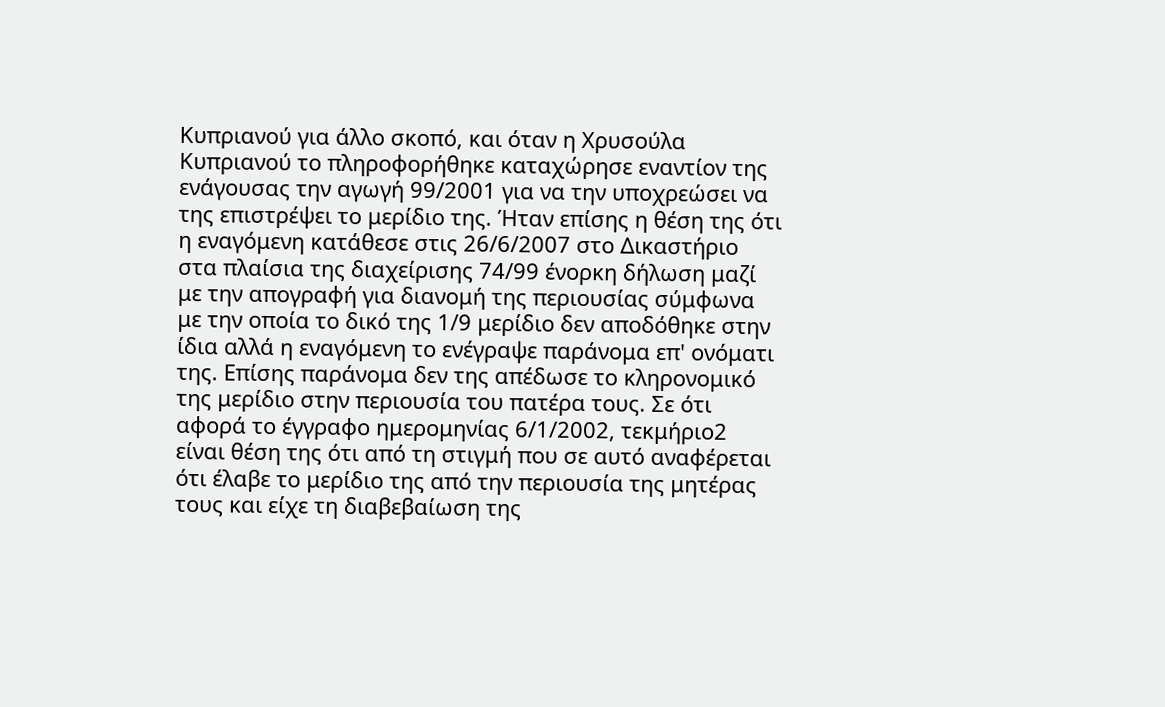Κυπριανού για άλλο σκοπό, και όταν η Χρυσούλα Κυπριανού το πληροφορήθηκε καταχώρησε εναντίον της ενάγουσας την αγωγή 99/2001 για να την υποχρεώσει να της επιστρέψει το μερίδιο της. Ήταν επίσης η θέση της ότι η εναγόμενη κατάθεσε στις 26/6/2007 στο Δικαστήριο στα πλαίσια της διαχείρισης 74/99 ένορκη δήλωση μαζί με την απογραφή για διανομή της περιουσίας σύμφωνα με την οποία το δικό της 1/9 μερίδιο δεν αποδόθηκε στην ίδια αλλά η εναγόμενη το ενέγραψε παράνομα επ' ονόματι της. Επίσης παράνομα δεν της απέδωσε το κληρονομικό της μερίδιο στην περιουσία του πατέρα τους. Σε ότι αφορά το έγγραφο ημερομηνίας 6/1/2002, τεκμήριο2 είναι θέση της ότι από τη στιγμή που σε αυτό αναφέρεται ότι έλαβε το μερίδιο της από την περιουσία της μητέρας τους και είχε τη διαβεβαίωση της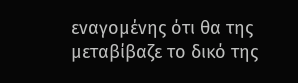εναγομένης ότι θα της μεταβίβαζε το δικό της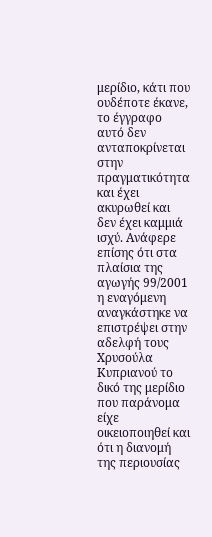μερίδιο, κάτι που ουδέποτε έκανε, το έγγραφο αυτό δεν ανταποκρίνεται στην πραγματικότητα και έχει ακυρωθεί και δεν έχει καμμιά ισχύ. Ανάφερε επίσης ότι στα πλαίσια της αγωγής 99/2001 η εναγόμενη αναγκάστηκε να επιστρέψει στην αδελφή τους Χρυσούλα Κυπριανού το δικό της μερίδιο που παράνομα είχε οικειοποιηθεί και ότι η διανομή της περιουσίας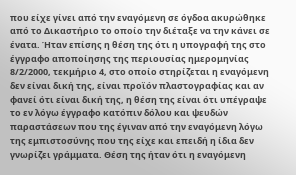που είχε γίνει από την εναγόμενη σε όγδοα ακυρώθηκε από το Δικαστήριο το οποίο την διέταξε να την κάνει σε ένατα. Ήταν επίσης η θέση της ότι η υπογραφή της στο έγγραφο αποποίησης της περιουσίας ημερομηνίας 8/2/2000, τεκμήριο 4, στο οποίο στηρίζεται η εναγόμενη δεν είναι δική της, είναι προϊόν πλαστογραφίας και αν φανεί ότι είναι δική της, η θέση της είναι ότι υπέγραψε το εν λόγω έγγραφο κατόπιν δόλου και ψευδών παραστάσεων που της έγιναν από την εναγόμενη λόγω της εμπιστοσύνης που της είχε και επειδή η ίδια δεν γνωρίζει γράμματα. Θέση της ήταν ότι η εναγόμενη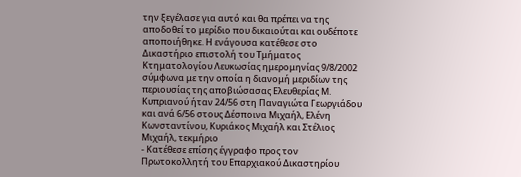την ξεγέλασε για αυτό και θα πρέπει να της αποδοθεί το μερίδιο που δικαιούται και ουδέποτε αποποιήθηκε. Η ενάγουσα κατέθεσε στο Δικαστήριο επιστολή του Τμήματος Κτηματολογίου Λευκωσίας ημερομηνίας 9/8/2002 σύμφωνα με την οποία η διανομή μεριδίων της περιουσίας της αποβιώσασας Ελευθερίας Μ. Κυπριανού ήταν 24/56 στη Παναγιώτα Γεωργιάδου και ανά 6/56 στους Δέσποινα Μιχαήλ, Ελένη Κωνσταντίνου, Κυριάκος Μιχαήλ και Στέλιος Μιχαήλ, τεκμήριο
- Κατέθεσε επίσης έγγραφο προς τον Πρωτοκολλητή του Επαρχιακού Δικαστηρίου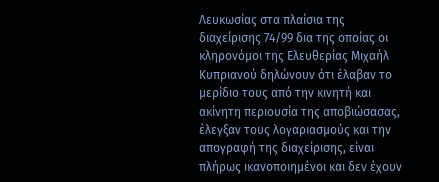Λευκωσίας στα πλαίσια της διαχείρισης 74/99 δια της οποίας οι κληρονόμοι της Ελευθερίας Μιχαήλ Κυπριανού δηλώνουν ότι έλαβαν το μερίδιο τους από την κινητή και ακίνητη περιουσία της αποβιώσασας, έλεγξαν τους λογαριασμούς και την απογραφή της διαχείρισης, είναι πλήρως ικανοποιημένοι και δεν έχουν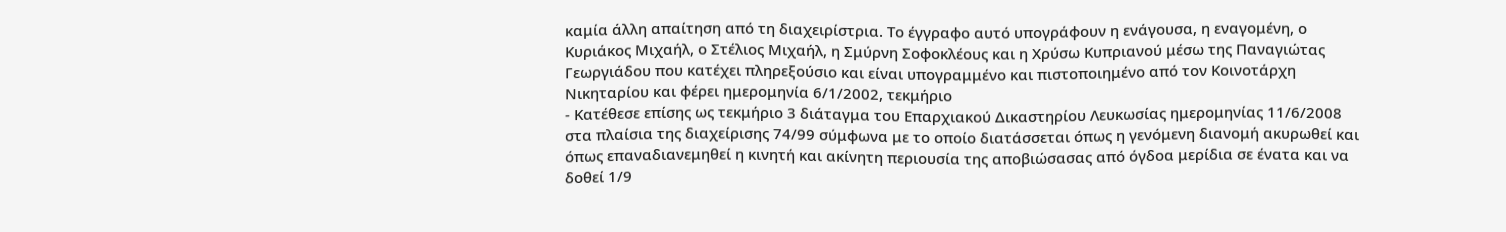καμία άλλη απαίτηση από τη διαχειρίστρια. Το έγγραφο αυτό υπογράφουν η ενάγουσα, η εναγομένη, ο Κυριάκος Μιχαήλ, ο Στέλιος Μιχαήλ, η Σμύρνη Σοφοκλέους και η Χρύσω Κυπριανού μέσω της Παναγιώτας Γεωργιάδου που κατέχει πληρεξούσιο και είναι υπογραμμένο και πιστοποιημένο από τον Κοινοτάρχη Νικηταρίου και φέρει ημερομηνία 6/1/2002, τεκμήριο
- Κατέθεσε επίσης ως τεκμήριο 3 διάταγμα του Επαρχιακού Δικαστηρίου Λευκωσίας ημερομηνίας 11/6/2008 στα πλαίσια της διαχείρισης 74/99 σύμφωνα με το οποίο διατάσσεται όπως η γενόμενη διανομή ακυρωθεί και όπως επαναδιανεμηθεί η κινητή και ακίνητη περιουσία της αποβιώσασας από όγδοα μερίδια σε ένατα και να δοθεί 1/9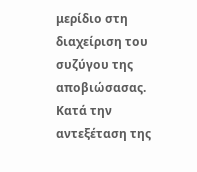μερίδιο στη διαχείριση του συζύγου της αποβιώσασας. Κατά την αντεξέταση της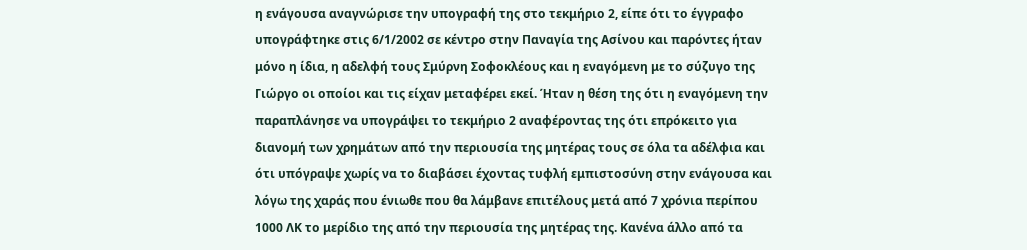η ενάγουσα αναγνώρισε την υπογραφή της στο τεκμήριο 2, είπε ότι το έγγραφο υπογράφτηκε στις 6/1/2002 σε κέντρο στην Παναγία της Ασίνου και παρόντες ήταν μόνο η ίδια, η αδελφή τους Σμύρνη Σοφοκλέους και η εναγόμενη με το σύζυγο της Γιώργο οι οποίοι και τις είχαν μεταφέρει εκεί. Ήταν η θέση της ότι η εναγόμενη την παραπλάνησε να υπογράψει το τεκμήριο 2 αναφέροντας της ότι επρόκειτο για διανομή των χρημάτων από την περιουσία της μητέρας τους σε όλα τα αδέλφια και ότι υπόγραψε χωρίς να το διαβάσει έχοντας τυφλή εμπιστοσύνη στην ενάγουσα και λόγω της χαράς που ένιωθε που θα λάμβανε επιτέλους μετά από 7 χρόνια περίπου 1000 ΛΚ το μερίδιο της από την περιουσία της μητέρας της. Κανένα άλλο από τα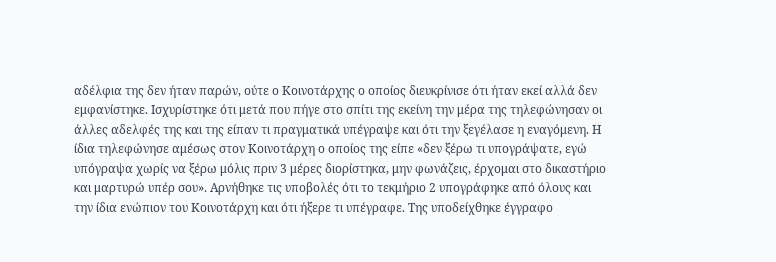αδέλφια της δεν ήταν παρών, ούτε ο Κοινοτάρχης ο οποίος διευκρίνισε ότι ήταν εκεί αλλά δεν εμφανίστηκε. Ισχυρίστηκε ότι μετά που πήγε στο σπίτι της εκείνη την μέρα της τηλεφώνησαν οι άλλες αδελφές της και της είπαν τι πραγματικά υπέγραψε και ότι την ξεγέλασε η εναγόμενη. Η ίδια τηλεφώνησε αμέσως στον Κοινοτάρχη ο οποίος της είπε «δεν ξέρω τι υπογράψατε, εγώ υπόγραψα χωρίς να ξέρω μόλις πριν 3 μέρες διορίστηκα, μην φωνάζεις, έρχομαι στο δικαστήριο και μαρτυρώ υπέρ σου». Αρνήθηκε τις υποβολές ότι το τεκμήριο 2 υπογράφηκε από όλους και την ίδια ενώπιον του Κοινοτάρχη και ότι ήξερε τι υπέγραφε. Της υποδείχθηκε έγγραφο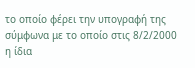το οποίο φέρει την υπογραφή της σύμφωνα με το οποίο στις 8/2/2000 η ίδια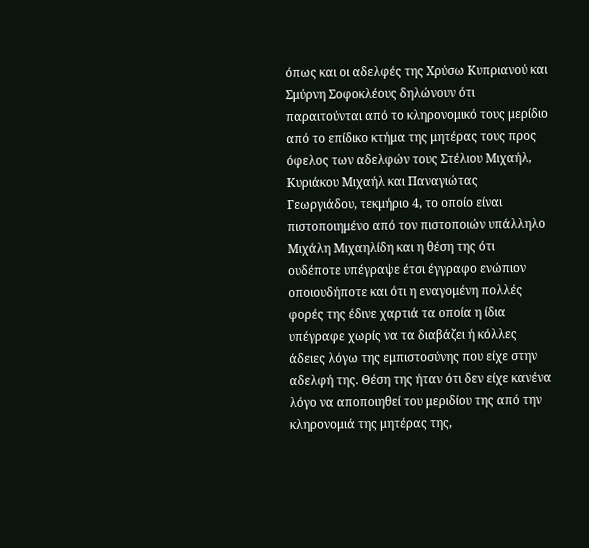όπως και οι αδελφές της Χρύσω Κυπριανού και Σμύρνη Σοφοκλέους δηλώνουν ότι παραιτούνται από το κληρονομικό τους μερίδιο από το επίδικο κτήμα της μητέρας τους προς όφελος των αδελφών τους Στέλιου Μιχαήλ, Κυριάκου Μιχαήλ και Παναγιώτας Γεωργιάδου, τεκμήριο 4, το οποίο είναι πιστοποιημένο από τον πιστοποιών υπάλληλο Μιχάλη Μιχαηλίδη και η θέση της ότι ουδέποτε υπέγραψε έτσι έγγραφο ενώπιον οποιουδήποτε και ότι η εναγομένη πολλές φορές της έδινε χαρτιά τα οποία η ίδια υπέγραφε χωρίς να τα διαβάζει ή κόλλες άδειες λόγω της εμπιστοσύνης που είχε στην αδελφή της. Θέση της ήταν ότι δεν είχε κανένα λόγο να αποποιηθεί του μεριδίου της από την κληρονομιά της μητέρας της,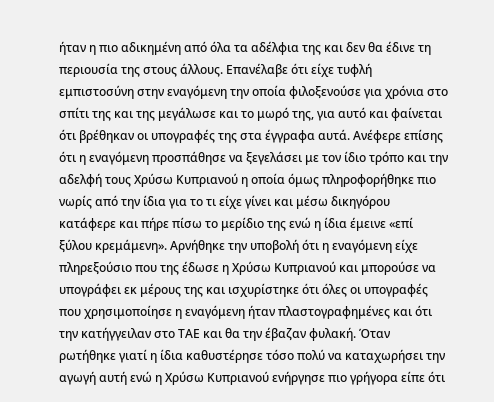ήταν η πιο αδικημένη από όλα τα αδέλφια της και δεν θα έδινε τη περιουσία της στους άλλους. Επανέλαβε ότι είχε τυφλή εμπιστοσύνη στην εναγόμενη την οποία φιλοξενούσε για χρόνια στο σπίτι της και της μεγάλωσε και το μωρό της, για αυτό και φαίνεται ότι βρέθηκαν οι υπογραφές της στα έγγραφα αυτά. Ανέφερε επίσης ότι η εναγόμενη προσπάθησε να ξεγελάσει με τον ίδιο τρόπο και την αδελφή τους Χρύσω Κυπριανού η οποία όμως πληροφορήθηκε πιο νωρίς από την ίδια για το τι είχε γίνει και μέσω δικηγόρου κατάφερε και πήρε πίσω το μερίδιο της ενώ η ίδια έμεινε «επί ξύλου κρεμάμενη». Αρνήθηκε την υποβολή ότι η εναγόμενη είχε πληρεξούσιο που της έδωσε η Χρύσω Κυπριανού και μπορούσε να υπογράφει εκ μέρους της και ισχυρίστηκε ότι όλες οι υπογραφές που χρησιμοποίησε η εναγόμενη ήταν πλαστογραφημένες και ότι την κατήγγειλαν στο ΤΑΕ και θα την έβαζαν φυλακή. Όταν ρωτήθηκε γιατί η ίδια καθυστέρησε τόσο πολύ να καταχωρήσει την αγωγή αυτή ενώ η Χρύσω Κυπριανού ενήργησε πιο γρήγορα είπε ότι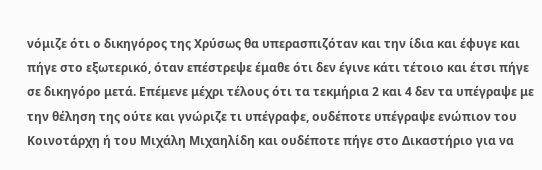νόμιζε ότι ο δικηγόρος της Χρύσως θα υπερασπιζόταν και την ίδια και έφυγε και πήγε στο εξωτερικό, όταν επέστρεψε έμαθε ότι δεν έγινε κάτι τέτοιο και έτσι πήγε σε δικηγόρο μετά. Επέμενε μέχρι τέλους ότι τα τεκμήρια 2 και 4 δεν τα υπέγραψε με την θέληση της ούτε και γνώριζε τι υπέγραφε, ουδέποτε υπέγραψε ενώπιον του Κοινοτάρχη ή του Μιχάλη Μιχαηλίδη και ουδέποτε πήγε στο Δικαστήριο για να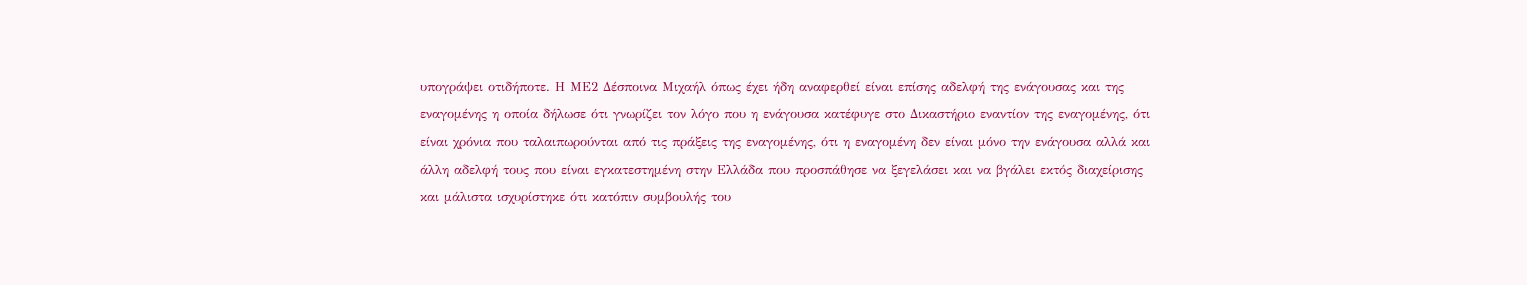υπογράψει οτιδήποτε. Η ΜΕ2 Δέσποινα Μιχαήλ όπως έχει ήδη αναφερθεί είναι επίσης αδελφή της ενάγουσας και της εναγομένης η οποία δήλωσε ότι γνωρίζει τον λόγο που η ενάγουσα κατέφυγε στο Δικαστήριο εναντίον της εναγομένης, ότι είναι χρόνια που ταλαιπωρούνται από τις πράξεις της εναγομένης, ότι η εναγομένη δεν είναι μόνο την ενάγουσα αλλά και άλλη αδελφή τους που είναι εγκατεστημένη στην Ελλάδα που προσπάθησε να ξεγελάσει και να βγάλει εκτός διαχείρισης και μάλιστα ισχυρίστηκε ότι κατόπιν συμβουλής του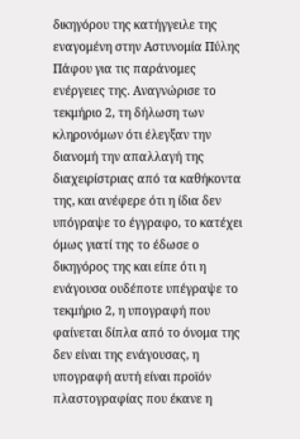δικηγόρου της κατήγγειλε της εναγομένη στην Αστυνομία Πύλης Πάφου για τις παράνομες ενέργειες της. Αναγνώρισε το τεκμήριο 2, τη δήλωση των κληρονόμων ότι έλεγξαν την διανομή την απαλλαγή της διαχειρίστριας από τα καθήκοντα της, και ανέφερε ότι η ίδια δεν υπόγραψε το έγγραφο, το κατέχει όμως γιατί της το έδωσε ο δικηγόρος της και είπε ότι η ενάγουσα ουδέποτε υπέγραψε το τεκμήριο 2, η υπογραφή που φαίνεται δίπλα από το όνομα της δεν είναι της ενάγουσας, η υπογραφή αυτή είναι προϊόν πλαστογραφίας που έκανε η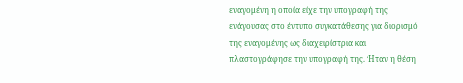εναγομένη η οποία είχε την υπογραφή της ενάγουσας στο έντυπο συγκατάθεσης για διορισμό της εναγομένης ως διαχειρίστρια και πλαστογράφησε την υπογραφή της. Ήταν η θέση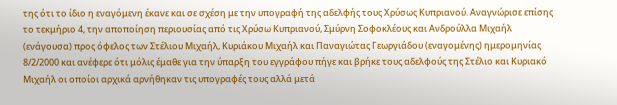της ότι το ίδιο η εναγόμενη έκανε και σε σχέση με την υπογραφή της αδελφής τους Χρύσως Κυπριανού. Αναγνώρισε επίσης το τεκμήριο 4, την αποποίηση περιουσίας από τις Χρύσω Κυπριανού, Σμύρνη Σοφοκλέους και Ανδρούλλα Μιχαήλ (ενάγουσα) προς όφελος των Στέλιου Μιχαήλ, Κυριάκου Μιχαήλ και Παναγιώτας Γεωργιάδου (εναγομένης) ημερομηνίας 8/2/2000 και ανέφερε ότι μόλις έμαθε για την ύπαρξη του εγγράφου πήγε και βρήκε τους αδελφούς της Στέλιο και Κυριακό Μιχαήλ οι οποίοι αρχικά αρνήθηκαν τις υπογραφές τους αλλά μετά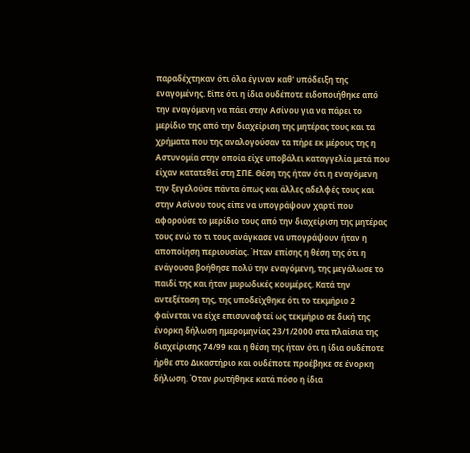παραδέχτηκαν ότι όλα έγιναν καθ' υπόδειξη της εναγομένης. Είπε ότι η ίδια ουδέποτε ειδοποιήθηκε από την εναγόμενη να πάει στην Ασίνου για να πάρει το μερίδιο της από την διαχείριση της μητέρας τους και τα χρήματα που της αναλογούσαν τα πήρε εκ μέρους της η Αστυνομία στην οποία είχε υποβάλει καταγγελία μετά που είχαν κατατεθεί στη ΣΠΕ. Θέση της ήταν ότι η εναγόμενη την ξεγελούσε πάντα όπως και άλλες αδελφές τους και στην Ασίνου τους είπε να υπογράψουν χαρτί που αφορούσε το μερίδιο τους από την διαχείριση της μητέρας τους ενώ το τι τους ανάγκασε να υπογράψουν ήταν η αποποίηση περιουσίας. Ήταν επίσης η θέση της ότι η ενάγουσα βοήθησε πολύ την εναγόμενη, της μεγάλωσε το παιδί της και ήταν μυρωδικές κουμέρες. Κατά την αντεξέταση της, της υποδείχθηκε ότι το τεκμήριο 2 φαίνεται να είχε επισυναφτεί ως τεκμήριο σε δική της ένορκη δήλωση ημερομηνίας 23/1/2000 στα πλαίσια της διαχείρισης 74/99 και η θέση της ήταν ότι η ίδια ουδέποτε ήρθε στο Δικαστήριο και ουδέποτε προέβηκε σε ένορκη δήλωση. Όταν ρωτήθηκε κατά πόσο η ίδια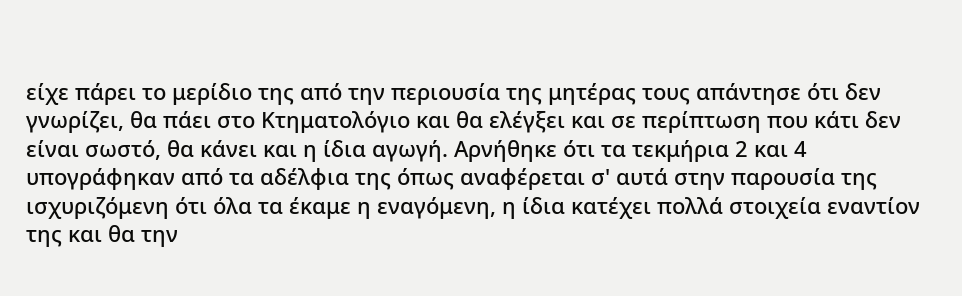είχε πάρει το μερίδιο της από την περιουσία της μητέρας τους απάντησε ότι δεν γνωρίζει, θα πάει στο Κτηματολόγιο και θα ελέγξει και σε περίπτωση που κάτι δεν είναι σωστό, θα κάνει και η ίδια αγωγή. Αρνήθηκε ότι τα τεκμήρια 2 και 4 υπογράφηκαν από τα αδέλφια της όπως αναφέρεται σ' αυτά στην παρουσία της ισχυριζόμενη ότι όλα τα έκαμε η εναγόμενη, η ίδια κατέχει πολλά στοιχεία εναντίον της και θα την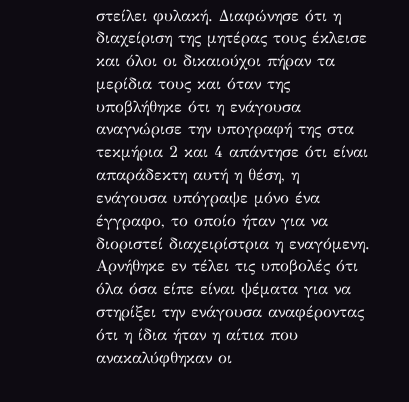στείλει φυλακή. Διαφώνησε ότι η διαχείριση της μητέρας τους έκλεισε και όλοι οι δικαιούχοι πήραν τα μερίδια τους και όταν της υποβλήθηκε ότι η ενάγουσα αναγνώρισε την υπογραφή της στα τεκμήρια 2 και 4 απάντησε ότι είναι απαράδεκτη αυτή η θέση, η ενάγουσα υπόγραψε μόνο ένα έγγραφο, το οποίο ήταν για να διοριστεί διαχειρίστρια η εναγόμενη. Αρνήθηκε εν τέλει τις υποβολές ότι όλα όσα είπε είναι ψέματα για να στηρίξει την ενάγουσα αναφέροντας ότι η ίδια ήταν η αίτια που ανακαλύφθηκαν οι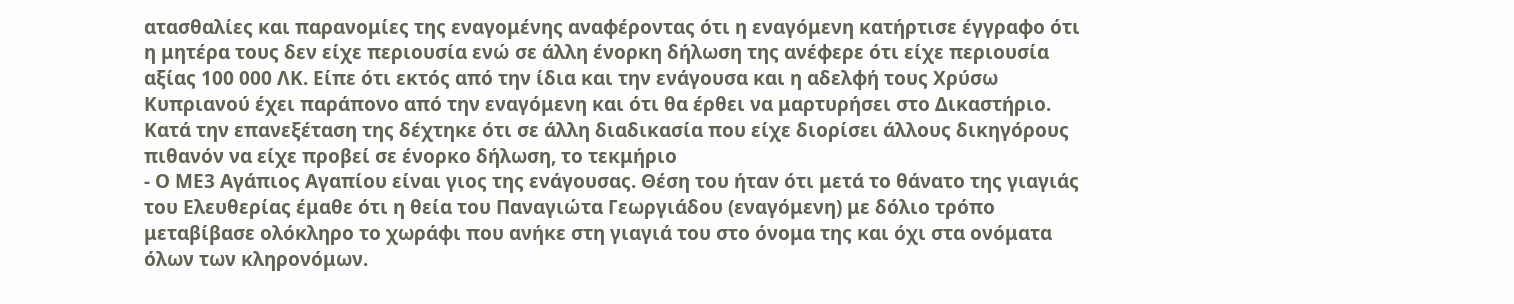ατασθαλίες και παρανομίες της εναγομένης αναφέροντας ότι η εναγόμενη κατήρτισε έγγραφο ότι η μητέρα τους δεν είχε περιουσία ενώ σε άλλη ένορκη δήλωση της ανέφερε ότι είχε περιουσία αξίας 100 000 ΛΚ. Είπε ότι εκτός από την ίδια και την ενάγουσα και η αδελφή τους Χρύσω Κυπριανού έχει παράπονο από την εναγόμενη και ότι θα έρθει να μαρτυρήσει στο Δικαστήριο. Κατά την επανεξέταση της δέχτηκε ότι σε άλλη διαδικασία που είχε διορίσει άλλους δικηγόρους πιθανόν να είχε προβεί σε ένορκο δήλωση, το τεκμήριο
- Ο ΜΕ3 Αγάπιος Αγαπίου είναι γιος της ενάγουσας. Θέση του ήταν ότι μετά το θάνατο της γιαγιάς του Ελευθερίας έμαθε ότι η θεία του Παναγιώτα Γεωργιάδου (εναγόμενη) με δόλιο τρόπο μεταβίβασε ολόκληρο το χωράφι που ανήκε στη γιαγιά του στο όνομα της και όχι στα ονόματα όλων των κληρονόμων.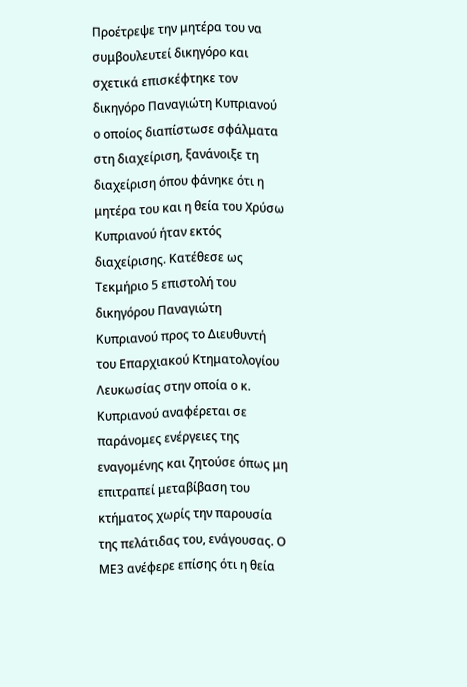Προέτρεψε την μητέρα του να συμβουλευτεί δικηγόρο και σχετικά επισκέφτηκε τον δικηγόρο Παναγιώτη Κυπριανού ο οποίος διαπίστωσε σφάλματα στη διαχείριση, ξανάνοιξε τη διαχείριση όπου φάνηκε ότι η μητέρα του και η θεία του Χρύσω Κυπριανού ήταν εκτός διαχείρισης. Κατέθεσε ως Τεκμήριο 5 επιστολή του δικηγόρου Παναγιώτη Κυπριανού προς το Διευθυντή του Επαρχιακού Κτηματολογίου Λευκωσίας στην οποία ο κ. Κυπριανού αναφέρεται σε παράνομες ενέργειες της εναγομένης και ζητούσε όπως μη επιτραπεί μεταβίβαση του κτήματος χωρίς την παρουσία της πελάτιδας του, ενάγουσας. Ο ΜΕ3 ανέφερε επίσης ότι η θεία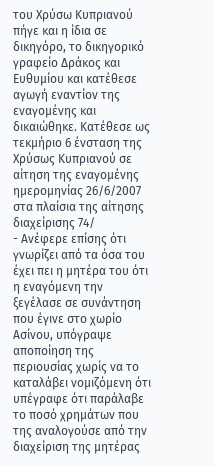του Χρύσω Κυπριανού πήγε και η ίδια σε δικηγόρο, το δικηγορικό γραφείο Δράκος και Ευθυμίου και κατέθεσε αγωγή εναντίον της εναγομένης και δικαιώθηκε. Κατέθεσε ως τεκμήριο 6 ένσταση της Χρύσως Κυπριανού σε αίτηση της εναγομένης ημερομηνίας 26/6/2007 στα πλαίσια της αίτησης διαχείρισης 74/
- Ανέφερε επίσης ότι γνωρίζει από τα όσα του έχει πει η μητέρα του ότι η εναγόμενη την ξεγέλασε σε συνάντηση που έγινε στο χωρίο Ασίνου, υπόγραψε αποποίηση της περιουσίας χωρίς να το καταλάβει νομιζόμενη ότι υπέγραφε ότι παράλαβε το ποσό χρημάτων που της αναλογούσε από την διαχείριση της μητέρας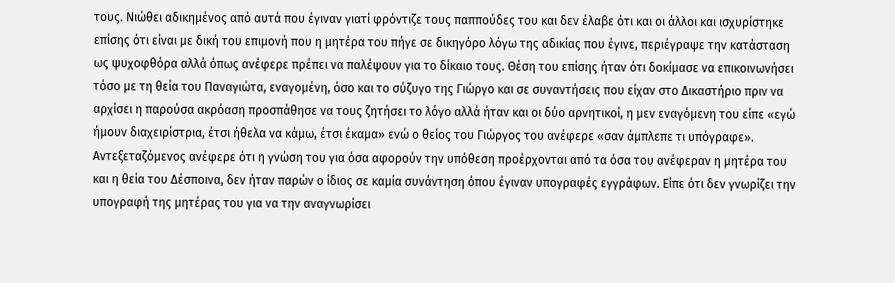τους. Νιώθει αδικημένος από αυτά που έγιναν γιατί φρόντιζε τους παππούδες του και δεν έλαβε ότι και οι άλλοι και ισχυρίστηκε επίσης ότι είναι με δική του επιμονή που η μητέρα του πήγε σε δικηγόρο λόγω της αδικίας που έγινε, περιέγραψε την κατάσταση ως ψυχοφθόρα αλλά όπως ανέφερε πρέπει να παλέψουν για το δίκαιο τους. Θέση του επίσης ήταν ότι δοκίμασε να επικοινωνήσει τόσο με τη θεία του Παναγιώτα, εναγομένη, όσο και το σύζυγο της Γιώργο και σε συναντήσεις που είχαν στο Δικαστήριο πριν να αρχίσει η παρούσα ακρόαση προσπάθησε να τους ζητήσει το λόγο αλλά ήταν και οι δύο αρνητικοί, η μεν εναγόμενη του είπε «εγώ ήμουν διαχειρίστρια, έτσι ήθελα να κάμω, έτσι έκαμα» ενώ ο θείος του Γιώργος του ανέφερε «σαν άμπλεπε τι υπόγραφε». Αντεξεταζόμενος ανέφερε ότι η γνώση του για όσα αφορούν την υπόθεση προέρχονται από τα όσα του ανέφεραν η μητέρα του και η θεία του Δέσποινα, δεν ήταν παρών ο ίδιος σε καμία συνάντηση όπου έγιναν υπογραφές εγγράφων. Είπε ότι δεν γνωρίζει την υπογραφή της μητέρας του για να την αναγνωρίσει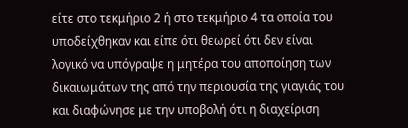είτε στο τεκμήριο 2 ή στο τεκμήριο 4 τα οποία του υποδείχθηκαν και είπε ότι θεωρεί ότι δεν είναι λογικό να υπόγραψε η μητέρα του αποποίηση των δικαιωμάτων της από την περιουσία της γιαγιάς του και διαφώνησε με την υποβολή ότι η διαχείριση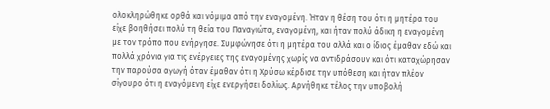ολοκληρώθηκε ορθά και νόμιμα από την εναγομένη. Ήταν η θέση του ότι η μητέρα του είχε βοηθήσει πολύ τη θεία του Παναγιώτα, εναγομένη, και ήταν πολύ άδικη η εναγομένη με τον τρόπο που ενήργησε. Συμφώνησε ότι η μητέρα του αλλά και ο ίδιος έμαθαν εδώ και πολλά χρόνια για τις ενέργειες της εναγομένης χωρίς να αντιδράσουν και ότι καταχώρησαν την παρούσα αγωγή όταν έμαθαν ότι η Χρύσω κέρδισε την υπόθεση και ήταν πλέον σίγουρο ότι η εναγόμενη είχε ενεργήσει δολίως. Αρνήθηκε τέλος την υποβολή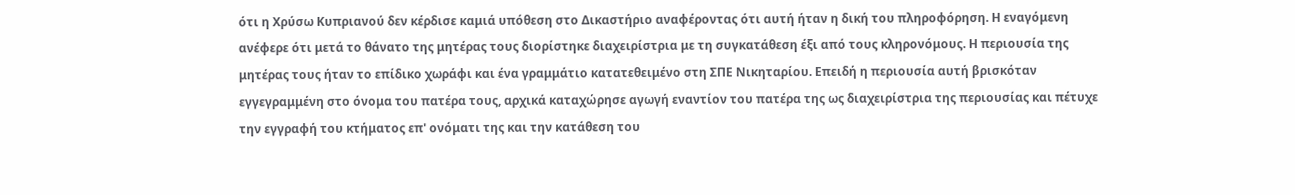ότι η Χρύσω Κυπριανού δεν κέρδισε καμιά υπόθεση στο Δικαστήριο αναφέροντας ότι αυτή ήταν η δική του πληροφόρηση. Η εναγόμενη ανέφερε ότι μετά το θάνατο της μητέρας τους διορίστηκε διαχειρίστρια με τη συγκατάθεση έξι από τους κληρονόμους. Η περιουσία της μητέρας τους ήταν το επίδικο χωράφι και ένα γραμμάτιο κατατεθειμένο στη ΣΠΕ Νικηταρίου. Επειδή η περιουσία αυτή βρισκόταν εγγεγραμμένη στο όνομα του πατέρα τους, αρχικά καταχώρησε αγωγή εναντίον του πατέρα της ως διαχειρίστρια της περιουσίας και πέτυχε την εγγραφή του κτήματος επ' ονόματι της και την κατάθεση του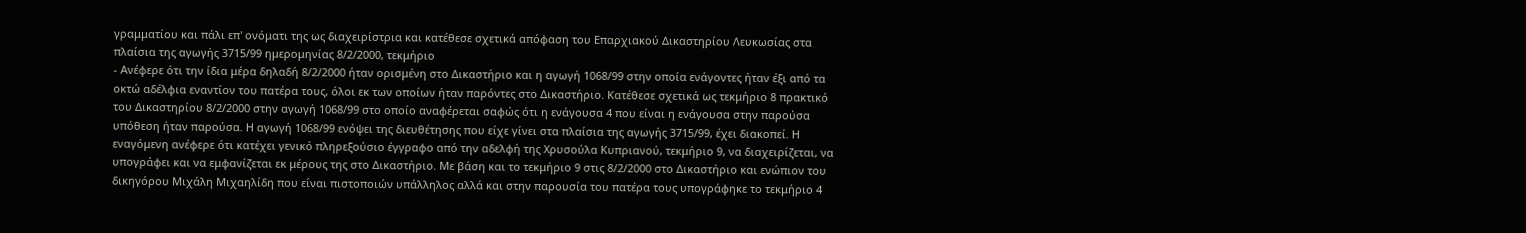γραμματίου και πάλι επ' ονόματι της ως διαχειρίστρια και κατέθεσε σχετικά απόφαση του Επαρχιακού Δικαστηρίου Λευκωσίας στα πλαίσια της αγωγής 3715/99 ημερομηνίας 8/2/2000, τεκμήριο
- Ανέφερε ότι την ίδια μέρα δηλαδή 8/2/2000 ήταν ορισμένη στο Δικαστήριο και η αγωγή 1068/99 στην οποία ενάγοντες ήταν έξι από τα οκτώ αδέλφια εναντίον του πατέρα τους, όλοι εκ των οποίων ήταν παρόντες στο Δικαστήριο. Κατέθεσε σχετικά ως τεκμήριο 8 πρακτικό του Δικαστηρίου 8/2/2000 στην αγωγή 1068/99 στο οποίο αναφέρεται σαφώς ότι η ενάγουσα 4 που είναι η ενάγουσα στην παρούσα υπόθεση ήταν παρούσα. Η αγωγή 1068/99 ενόψει της διευθέτησης που είχε γίνει στα πλαίσια της αγωγής 3715/99, έχει διακοπεί. Η εναγόμενη ανέφερε ότι κατέχει γενικό πληρεξούσιο έγγραφο από την αδελφή της Χρυσούλα Κυπριανού, τεκμήριο 9, να διαχειρίζεται, να υπογράφει και να εμφανίζεται εκ μέρους της στο Δικαστήριο. Με βάση και το τεκμήριο 9 στις 8/2/2000 στο Δικαστήριο και ενώπιον του δικηγόρου Μιχάλη Μιχαηλίδη που είναι πιστοποιών υπάλληλος αλλά και στην παρουσία του πατέρα τους υπογράφηκε το τεκμήριο 4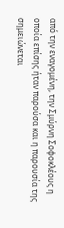από την εναγομένη, την Σμύρνη Σοφοκλέους η οποία επίσης ήταν παρούσα και η παρουσία της σημειώνεται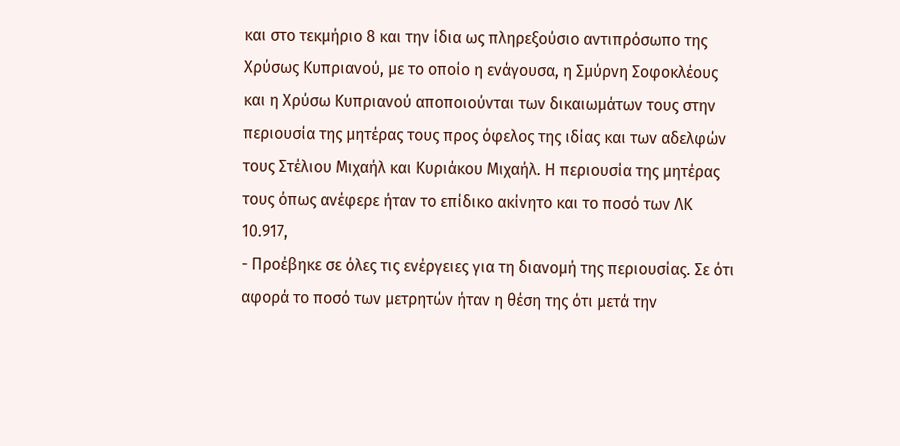και στο τεκμήριο 8 και την ίδια ως πληρεξούσιο αντιπρόσωπο της Χρύσως Κυπριανού, με το οποίο η ενάγουσα, η Σμύρνη Σοφοκλέους και η Χρύσω Κυπριανού αποποιούνται των δικαιωμάτων τους στην περιουσία της μητέρας τους προς όφελος της ιδίας και των αδελφών τους Στέλιου Μιχαήλ και Κυριάκου Μιχαήλ. Η περιουσία της μητέρας τους όπως ανέφερε ήταν το επίδικο ακίνητο και το ποσό των ΛΚ 10.917,
- Προέβηκε σε όλες τις ενέργειες για τη διανομή της περιουσίας. Σε ότι αφορά το ποσό των μετρητών ήταν η θέση της ότι μετά την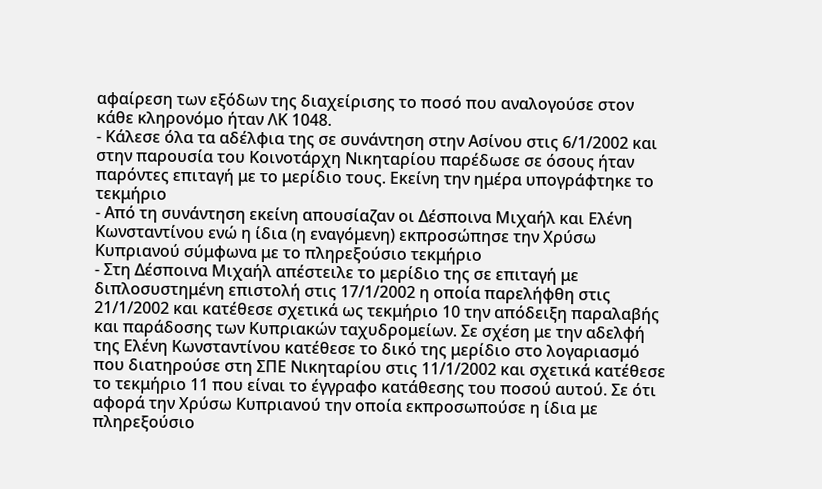αφαίρεση των εξόδων της διαχείρισης το ποσό που αναλογούσε στον κάθε κληρονόμο ήταν ΛΚ 1048.
- Κάλεσε όλα τα αδέλφια της σε συνάντηση στην Ασίνου στις 6/1/2002 και στην παρουσία του Κοινοτάρχη Νικηταρίου παρέδωσε σε όσους ήταν παρόντες επιταγή με το μερίδιο τους. Εκείνη την ημέρα υπογράφτηκε το τεκμήριο
- Από τη συνάντηση εκείνη απουσίαζαν οι Δέσποινα Μιχαήλ και Ελένη Κωνσταντίνου ενώ η ίδια (η εναγόμενη) εκπροσώπησε την Χρύσω Κυπριανού σύμφωνα με το πληρεξούσιο τεκμήριο
- Στη Δέσποινα Μιχαήλ απέστειλε το μερίδιο της σε επιταγή με διπλοσυστημένη επιστολή στις 17/1/2002 η οποία παρελήφθη στις 21/1/2002 και κατέθεσε σχετικά ως τεκμήριο 10 την απόδειξη παραλαβής και παράδοσης των Κυπριακών ταχυδρομείων. Σε σχέση με την αδελφή της Ελένη Κωνσταντίνου κατέθεσε το δικό της μερίδιο στο λογαριασμό που διατηρούσε στη ΣΠΕ Νικηταρίου στις 11/1/2002 και σχετικά κατέθεσε το τεκμήριο 11 που είναι το έγγραφο κατάθεσης του ποσού αυτού. Σε ότι αφορά την Χρύσω Κυπριανού την οποία εκπροσωπούσε η ίδια με πληρεξούσιο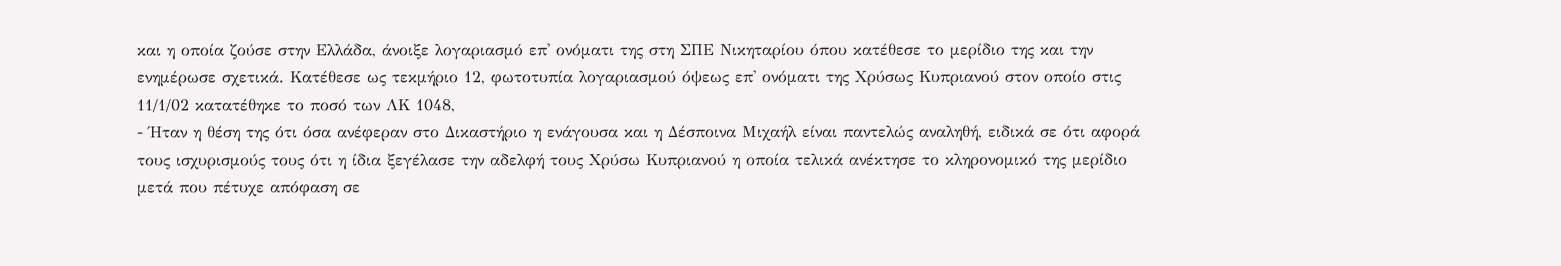και η οποία ζούσε στην Ελλάδα, άνοιξε λογαριασμό επ' ονόματι της στη ΣΠΕ Νικηταρίου όπου κατέθεσε το μερίδιο της και την ενημέρωσε σχετικά. Κατέθεσε ως τεκμήριο 12, φωτοτυπία λογαριασμού όψεως επ' ονόματι της Χρύσως Κυπριανού στον οποίο στις 11/1/02 κατατέθηκε το ποσό των ΛΚ 1048,
- Ήταν η θέση της ότι όσα ανέφεραν στο Δικαστήριο η ενάγουσα και η Δέσποινα Μιχαήλ είναι παντελώς αναληθή, ειδικά σε ότι αφορά τους ισχυρισμούς τους ότι η ίδια ξεγέλασε την αδελφή τους Χρύσω Κυπριανού η οποία τελικά ανέκτησε το κληρονομικό της μερίδιο μετά που πέτυχε απόφαση σε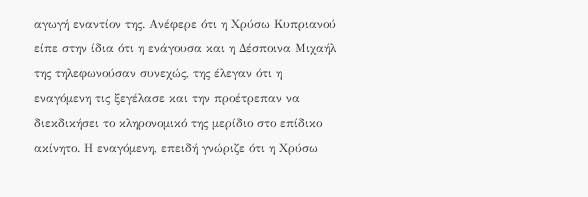αγωγή εναντίον της. Ανέφερε ότι η Χρύσω Κυπριανού είπε στην ίδια ότι η ενάγουσα και η Δέσποινα Μιχαήλ της τηλεφωνούσαν συνεχώς, της έλεγαν ότι η εναγόμενη τις ξεγέλασε και την προέτρεπαν να διεκδικήσει το κληρονομικό της μερίδιο στο επίδικο ακίνητο. Η εναγόμενη, επειδή γνώριζε ότι η Χρύσω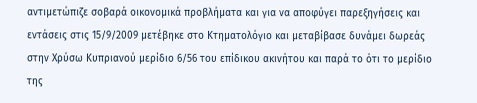αντιμετώπιζε σοβαρά οικονομικά προβλήματα και για να αποφύγει παρεξηγήσεις και εντάσεις στις 15/9/2009 μετέβηκε στο Κτηματολόγιο και μεταβίβασε δυνάμει δωρεάς στην Χρύσω Κυπριανού μερίδιο 6/56 του επίδικου ακινήτου και παρά το ότι το μερίδιο της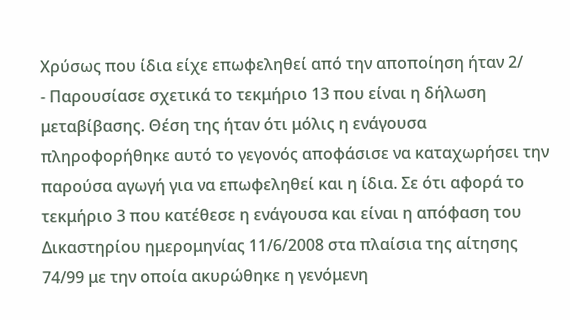Χρύσως που ίδια είχε επωφεληθεί από την αποποίηση ήταν 2/
- Παρουσίασε σχετικά το τεκμήριο 13 που είναι η δήλωση μεταβίβασης. Θέση της ήταν ότι μόλις η ενάγουσα πληροφορήθηκε αυτό το γεγονός αποφάσισε να καταχωρήσει την παρούσα αγωγή για να επωφεληθεί και η ίδια. Σε ότι αφορά το τεκμήριο 3 που κατέθεσε η ενάγουσα και είναι η απόφαση του Δικαστηρίου ημερομηνίας 11/6/2008 στα πλαίσια της αίτησης 74/99 με την οποία ακυρώθηκε η γενόμενη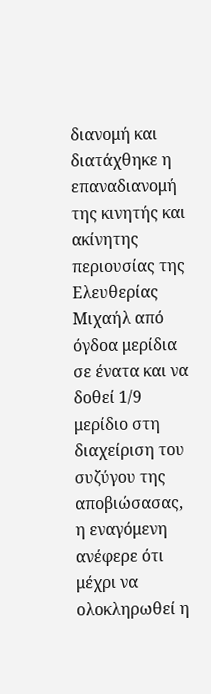διανομή και διατάχθηκε η επαναδιανομή της κινητής και ακίνητης περιουσίας της Ελευθερίας Μιχαήλ από όγδοα μερίδια σε ένατα και να δοθεί 1/9 μερίδιο στη διαχείριση του συζύγου της αποβιώσασας, η εναγόμενη ανέφερε ότι μέχρι να ολοκληρωθεί η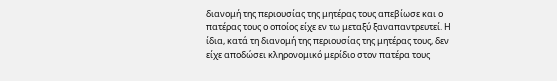διανομή της περιουσίας της μητέρας τους απεβίωσε και ο πατέρας τους ο οποίος είχε εν τω μεταξύ ξαναπαντρευτεί. Η ίδια, κατά τη διανομή της περιουσίας της μητέρας τους, δεν είχε αποδώσει κληρονομικό μερίδιο στον πατέρα τους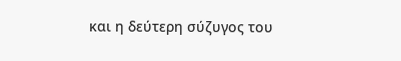και η δεύτερη σύζυγος του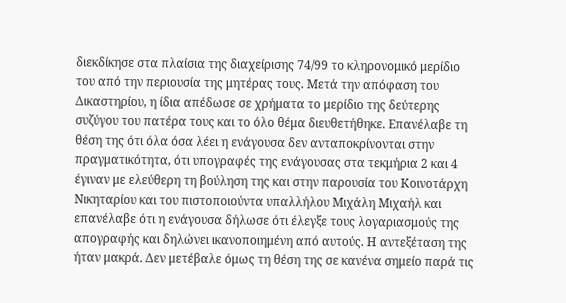διεκδίκησε στα πλαίσια της διαχείρισης 74/99 το κληρονομικό μερίδιο του από την περιουσία της μητέρας τους. Μετά την απόφαση του Δικαστηρίου, η ίδια απέδωσε σε χρήματα το μερίδιο της δεύτερης συζύγου του πατέρα τους και το όλο θέμα διευθετήθηκε. Επανέλαβε τη θέση της ότι όλα όσα λέει η ενάγουσα δεν ανταποκρίνονται στην πραγματικότητα, ότι υπογραφές της ενάγουσας στα τεκμήρια 2 και 4 έγιναν με ελεύθερη τη βούληση της και στην παρουσία του Κοινοτάρχη Νικηταρίου και του πιστοποιούντα υπαλλήλου Μιχάλη Μιχαήλ και επανέλαβε ότι η ενάγουσα δήλωσε ότι έλεγξε τους λογαριασμούς της απογραφής και δηλώνει ικανοποιημένη από αυτούς. Η αντεξέταση της ήταν μακρά. Δεν μετέβαλε όμως τη θέση της σε κανένα σημείο παρά τις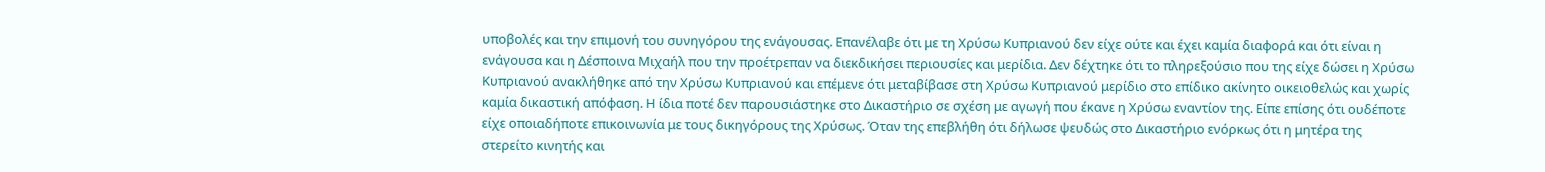υποβολές και την επιμονή του συνηγόρου της ενάγουσας. Επανέλαβε ότι με τη Χρύσω Κυπριανού δεν είχε ούτε και έχει καμία διαφορά και ότι είναι η ενάγουσα και η Δέσποινα Μιχαήλ που την προέτρεπαν να διεκδικήσει περιουσίες και μερίδια. Δεν δέχτηκε ότι το πληρεξούσιο που της είχε δώσει η Χρύσω Κυπριανού ανακλήθηκε από την Χρύσω Κυπριανού και επέμενε ότι μεταβίβασε στη Χρύσω Κυπριανού μερίδιο στο επίδικο ακίνητο οικειοθελώς και χωρίς καμία δικαστική απόφαση. Η ίδια ποτέ δεν παρουσιάστηκε στο Δικαστήριο σε σχέση με αγωγή που έκανε η Χρύσω εναντίον της. Είπε επίσης ότι ουδέποτε είχε οποιαδήποτε επικοινωνία με τους δικηγόρους της Χρύσως. Όταν της επεβλήθη ότι δήλωσε ψευδώς στο Δικαστήριο ενόρκως ότι η μητέρα της στερείτο κινητής και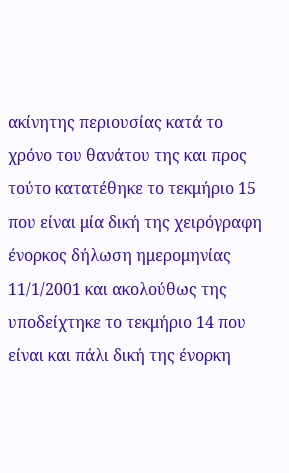ακίνητης περιουσίας κατά το χρόνο του θανάτου της και προς τούτο κατατέθηκε το τεκμήριο 15 που είναι μία δική της χειρόγραφη ένορκος δήλωση ημερομηνίας 11/1/2001 και ακολούθως της υποδείχτηκε το τεκμήριο 14 που είναι και πάλι δική της ένορκη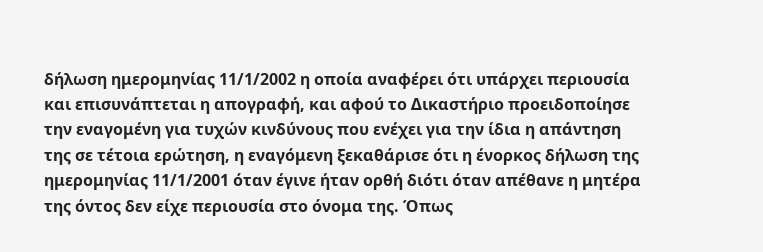δήλωση ημερομηνίας 11/1/2002 η οποία αναφέρει ότι υπάρχει περιουσία και επισυνάπτεται η απογραφή, και αφού το Δικαστήριο προειδοποίησε την εναγομένη για τυχών κινδύνους που ενέχει για την ίδια η απάντηση της σε τέτοια ερώτηση, η εναγόμενη ξεκαθάρισε ότι η ένορκος δήλωση της ημερομηνίας 11/1/2001 όταν έγινε ήταν ορθή διότι όταν απέθανε η μητέρα της όντος δεν είχε περιουσία στο όνομα της. Όπως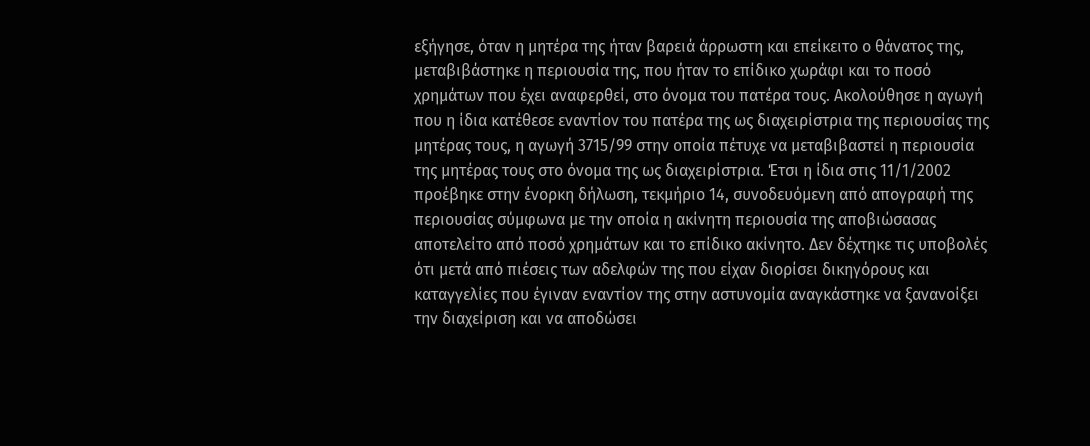εξήγησε, όταν η μητέρα της ήταν βαρειά άρρωστη και επείκειτο ο θάνατος της, μεταβιβάστηκε η περιουσία της, που ήταν το επίδικο χωράφι και το ποσό χρημάτων που έχει αναφερθεί, στο όνομα του πατέρα τους. Ακολούθησε η αγωγή που η ίδια κατέθεσε εναντίον του πατέρα της ως διαχειρίστρια της περιουσίας της μητέρας τους, η αγωγή 3715/99 στην οποία πέτυχε να μεταβιβαστεί η περιουσία της μητέρας τους στο όνομα της ως διαχειρίστρια. Έτσι η ίδια στις 11/1/2002 προέβηκε στην ένορκη δήλωση, τεκμήριο 14, συνοδευόμενη από απογραφή της περιουσίας σύμφωνα με την οποία η ακίνητη περιουσία της αποβιώσασας αποτελείτο από ποσό χρημάτων και το επίδικο ακίνητο. Δεν δέχτηκε τις υποβολές ότι μετά από πιέσεις των αδελφών της που είχαν διορίσει δικηγόρους και καταγγελίες που έγιναν εναντίον της στην αστυνομία αναγκάστηκε να ξανανοίξει την διαχείριση και να αποδώσει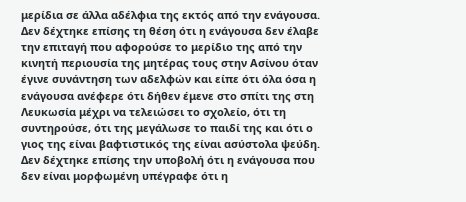μερίδια σε άλλα αδέλφια της εκτός από την ενάγουσα. Δεν δέχτηκε επίσης τη θέση ότι η ενάγουσα δεν έλαβε την επιταγή που αφορούσε το μερίδιο της από την κινητή περιουσία της μητέρας τους στην Ασίνου όταν έγινε συνάντηση των αδελφών και είπε ότι όλα όσα η ενάγουσα ανέφερε ότι δήθεν έμενε στο σπίτι της στη Λευκωσία μέχρι να τελειώσει το σχολείο, ότι τη συντηρούσε, ότι της μεγάλωσε το παιδί της και ότι ο γιος της είναι βαφτιστικός της είναι ασύστολα ψεύδη. Δεν δέχτηκε επίσης την υποβολή ότι η ενάγουσα που δεν είναι μορφωμένη υπέγραφε ότι η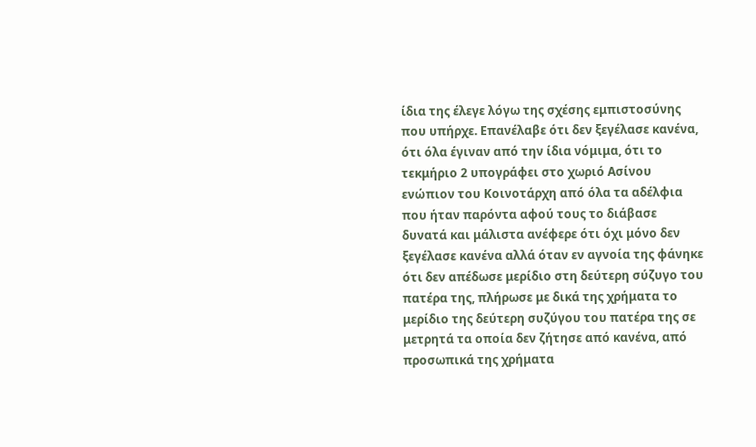ίδια της έλεγε λόγω της σχέσης εμπιστοσύνης που υπήρχε. Επανέλαβε ότι δεν ξεγέλασε κανένα, ότι όλα έγιναν από την ίδια νόμιμα, ότι το τεκμήριο 2 υπογράφει στο χωριό Ασίνου ενώπιον του Κοινοτάρχη από όλα τα αδέλφια που ήταν παρόντα αφού τους το διάβασε δυνατά και μάλιστα ανέφερε ότι όχι μόνο δεν ξεγέλασε κανένα αλλά όταν εν αγνοία της φάνηκε ότι δεν απέδωσε μερίδιο στη δεύτερη σύζυγο του πατέρα της, πλήρωσε με δικά της χρήματα το μερίδιο της δεύτερη συζύγου του πατέρα της σε μετρητά τα οποία δεν ζήτησε από κανένα, από προσωπικά της χρήματα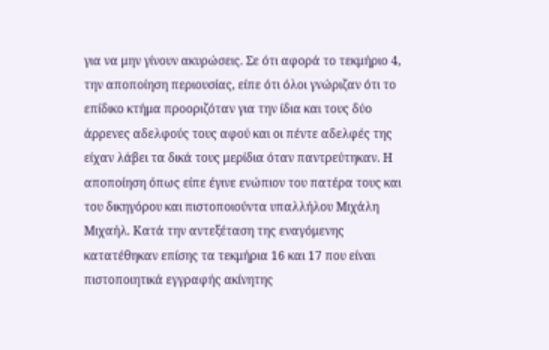για να μην γίνουν ακυρώσεις. Σε ότι αφορά το τεκμήριο 4, την αποποίηση περιουσίας, είπε ότι όλοι γνώριζαν ότι το επίδικο κτήμα προοριζόταν για την ίδια και τους δύο άρρενες αδελφούς τους αφού και οι πέντε αδελφές της είχαν λάβει τα δικά τους μερίδια όταν παντρεύτηκαν. Η αποποίηση όπως είπε έγινε ενώπιον του πατέρα τους και του δικηγόρου και πιστοποιούντα υπαλλήλου Μιχάλη Μιχαήλ. Κατά την αντεξέταση της εναγόμενης κατατέθηκαν επίσης τα τεκμήρια 16 και 17 που είναι πιστοποιητικά εγγραφής ακίνητης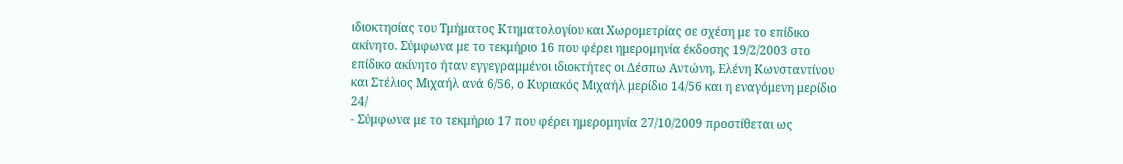ιδιοκτησίας του Τμήματος Κτηματολογίου και Χωρομετρίας σε σχέση με το επίδικο ακίνητο. Σύμφωνα με το τεκμήριο 16 που φέρει ημερομηνία έκδοσης 19/2/2003 στο επίδικο ακίνητο ήταν εγγεγραμμένοι ιδιοκτήτες οι Δέσπω Αντώνη, Ελένη Κωνσταντίνου και Στέλιος Μιχαήλ ανά 6/56, ο Κυριακός Μιχαήλ μερίδιο 14/56 και η εναγόμενη μερίδιο 24/
- Σύμφωνα με το τεκμήριο 17 που φέρει ημερομηνία 27/10/2009 προστίθεται ως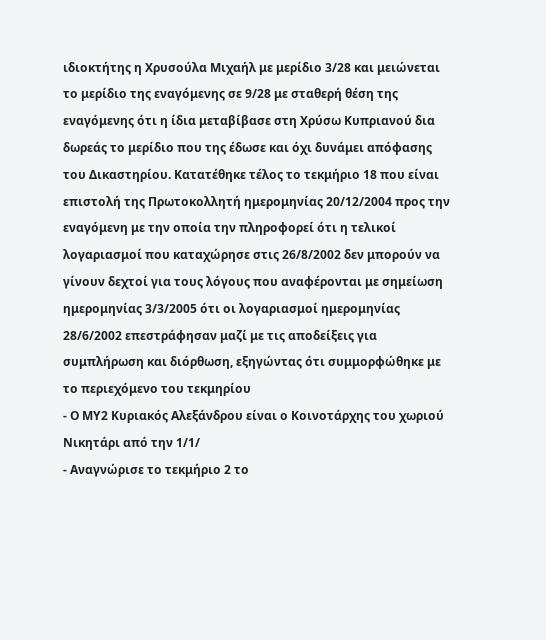ιδιοκτήτης η Χρυσούλα Μιχαήλ με μερίδιο 3/28 και μειώνεται το μερίδιο της εναγόμενης σε 9/28 με σταθερή θέση της εναγόμενης ότι η ίδια μεταβίβασε στη Χρύσω Κυπριανού δια δωρεάς το μερίδιο που της έδωσε και όχι δυνάμει απόφασης του Δικαστηρίου. Κατατέθηκε τέλος το τεκμήριο 18 που είναι επιστολή της Πρωτοκολλητή ημερομηνίας 20/12/2004 προς την εναγόμενη με την οποία την πληροφορεί ότι η τελικοί λογαριασμοί που καταχώρησε στις 26/8/2002 δεν μπορούν να γίνουν δεχτοί για τους λόγους που αναφέρονται με σημείωση ημερομηνίας 3/3/2005 ότι οι λογαριασμοί ημερομηνίας 28/6/2002 επεστράφησαν μαζί με τις αποδείξεις για συμπλήρωση και διόρθωση, εξηγώντας ότι συμμορφώθηκε με το περιεχόμενο του τεκμηρίου
- Ο ΜΥ2 Κυριακός Αλεξάνδρου είναι ο Κοινοτάρχης του χωριού Νικητάρι από την 1/1/
- Αναγνώρισε το τεκμήριο 2 το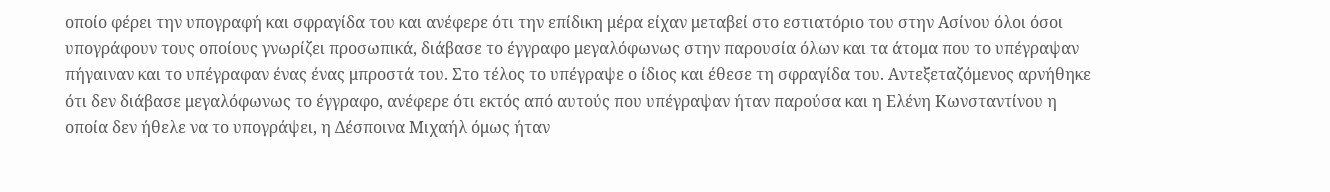οποίο φέρει την υπογραφή και σφραγίδα του και ανέφερε ότι την επίδικη μέρα είχαν μεταβεί στο εστιατόριο του στην Ασίνου όλοι όσοι υπογράφουν τους οποίους γνωρίζει προσωπικά, διάβασε το έγγραφο μεγαλόφωνως στην παρουσία όλων και τα άτομα που το υπέγραψαν πήγαιναν και το υπέγραφαν ένας ένας μπροστά του. Στο τέλος το υπέγραψε ο ίδιος και έθεσε τη σφραγίδα του. Αντεξεταζόμενος αρνήθηκε ότι δεν διάβασε μεγαλόφωνως το έγγραφο, ανέφερε ότι εκτός από αυτούς που υπέγραψαν ήταν παρούσα και η Ελένη Κωνσταντίνου η οποία δεν ήθελε να το υπογράψει, η Δέσποινα Μιχαήλ όμως ήταν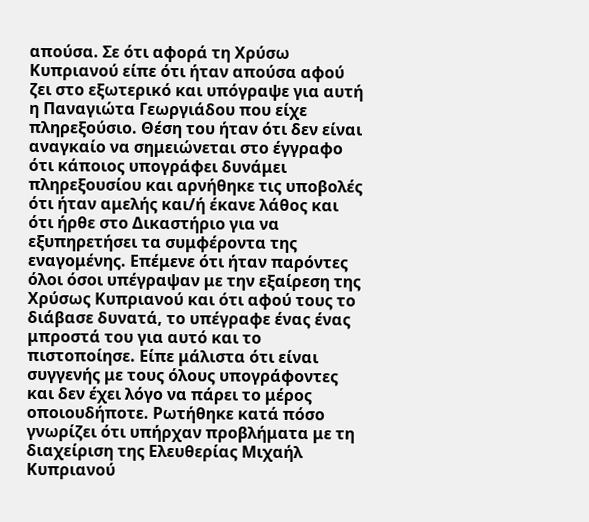απούσα. Σε ότι αφορά τη Χρύσω Κυπριανού είπε ότι ήταν απούσα αφού ζει στο εξωτερικό και υπόγραψε για αυτή η Παναγιώτα Γεωργιάδου που είχε πληρεξούσιο. Θέση του ήταν ότι δεν είναι αναγκαίο να σημειώνεται στο έγγραφο ότι κάποιος υπογράφει δυνάμει πληρεξουσίου και αρνήθηκε τις υποβολές ότι ήταν αμελής και/ή έκανε λάθος και ότι ήρθε στο Δικαστήριο για να εξυπηρετήσει τα συμφέροντα της εναγομένης. Επέμενε ότι ήταν παρόντες όλοι όσοι υπέγραψαν με την εξαίρεση της Χρύσως Κυπριανού και ότι αφού τους το διάβασε δυνατά, το υπέγραφε ένας ένας μπροστά του για αυτό και το πιστοποίησε. Είπε μάλιστα ότι είναι συγγενής με τους όλους υπογράφοντες και δεν έχει λόγο να πάρει το μέρος οποιουδήποτε. Ρωτήθηκε κατά πόσο γνωρίζει ότι υπήρχαν προβλήματα με τη διαχείριση της Ελευθερίας Μιχαήλ Κυπριανού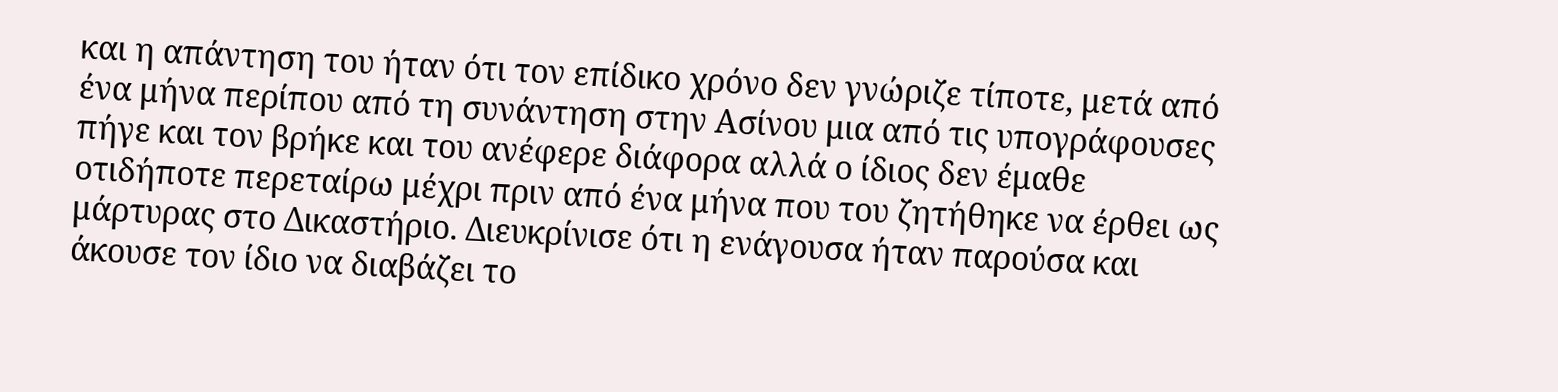και η απάντηση του ήταν ότι τον επίδικο χρόνο δεν γνώριζε τίποτε, μετά από ένα μήνα περίπου από τη συνάντηση στην Ασίνου μια από τις υπογράφουσες πήγε και τον βρήκε και του ανέφερε διάφορα αλλά ο ίδιος δεν έμαθε οτιδήποτε περεταίρω μέχρι πριν από ένα μήνα που του ζητήθηκε να έρθει ως μάρτυρας στο Δικαστήριο. Διευκρίνισε ότι η ενάγουσα ήταν παρούσα και άκουσε τον ίδιο να διαβάζει το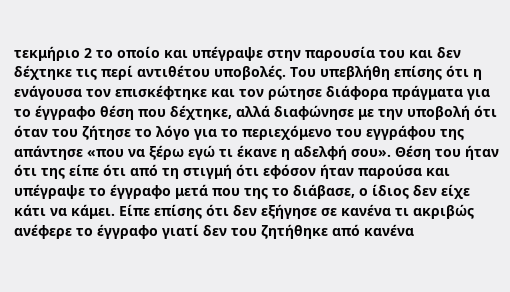τεκμήριο 2 το οποίο και υπέγραψε στην παρουσία του και δεν δέχτηκε τις περί αντιθέτου υποβολές. Του υπεβλήθη επίσης ότι η ενάγουσα τον επισκέφτηκε και τον ρώτησε διάφορα πράγματα για το έγγραφο θέση που δέχτηκε, αλλά διαφώνησε με την υποβολή ότι όταν του ζήτησε το λόγο για το περιεχόμενο του εγγράφου της απάντησε «που να ξέρω εγώ τι έκανε η αδελφή σου». Θέση του ήταν ότι της είπε ότι από τη στιγμή ότι εφόσον ήταν παρούσα και υπέγραψε το έγγραφο μετά που της το διάβασε, ο ίδιος δεν είχε κάτι να κάμει. Είπε επίσης ότι δεν εξήγησε σε κανένα τι ακριβώς ανέφερε το έγγραφο γιατί δεν του ζητήθηκε από κανένα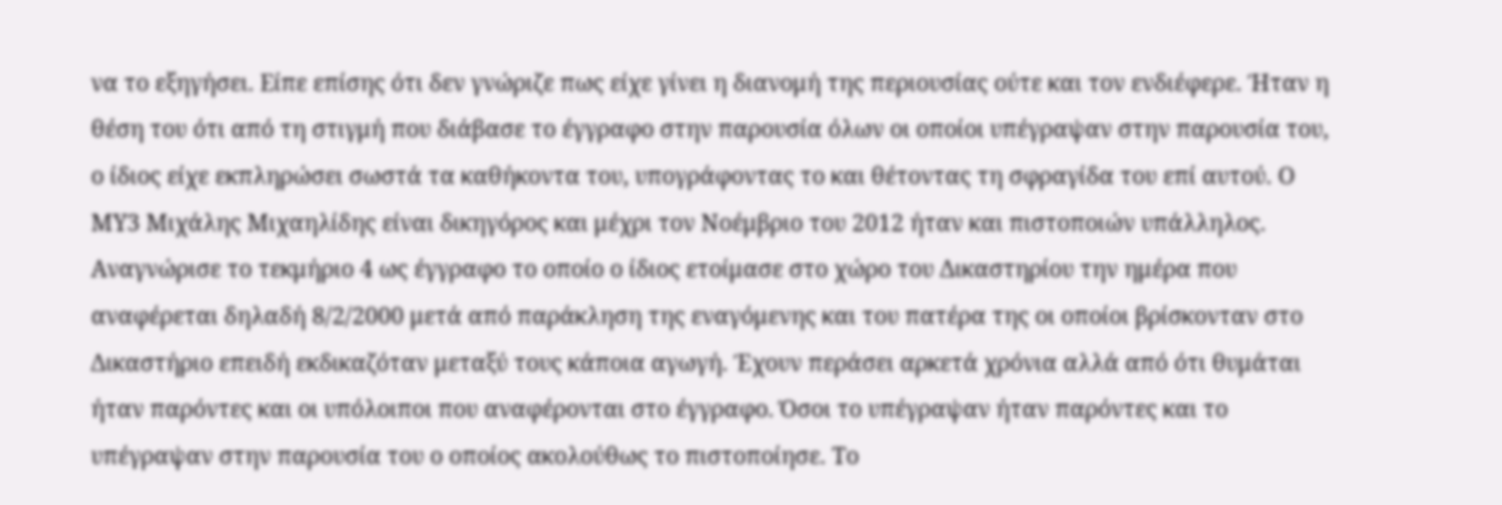να το εξηγήσει. Είπε επίσης ότι δεν γνώριζε πως είχε γίνει η διανομή της περιουσίας ούτε και τον ενδιέφερε. Ήταν η θέση του ότι από τη στιγμή που διάβασε το έγγραφο στην παρουσία όλων οι οποίοι υπέγραψαν στην παρουσία του, ο ίδιος είχε εκπληρώσει σωστά τα καθήκοντα του, υπογράφοντας το και θέτοντας τη σφραγίδα του επί αυτού. Ο ΜΥ3 Μιχάλης Μιχαηλίδης είναι δικηγόρος και μέχρι τον Νοέμβριο του 2012 ήταν και πιστοποιών υπάλληλος. Αναγνώρισε το τεκμήριο 4 ως έγγραφο το οποίο ο ίδιος ετοίμασε στο χώρο του Δικαστηρίου την ημέρα που αναφέρεται δηλαδή 8/2/2000 μετά από παράκληση της εναγόμενης και του πατέρα της οι οποίοι βρίσκονταν στο Δικαστήριο επειδή εκδικαζόταν μεταξύ τους κάποια αγωγή. Έχουν περάσει αρκετά χρόνια αλλά από ότι θυμάται ήταν παρόντες και οι υπόλοιποι που αναφέρονται στο έγγραφο. Όσοι το υπέγραψαν ήταν παρόντες και το υπέγραψαν στην παρουσία του ο οποίος ακολούθως το πιστοποίησε. Το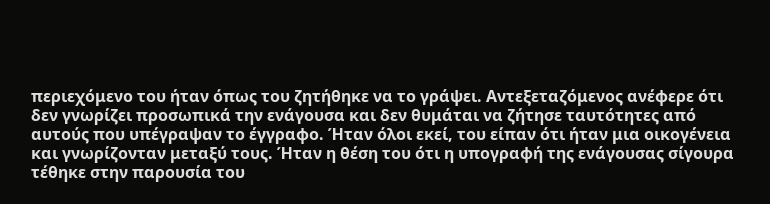περιεχόμενο του ήταν όπως του ζητήθηκε να το γράψει. Αντεξεταζόμενος ανέφερε ότι δεν γνωρίζει προσωπικά την ενάγουσα και δεν θυμάται να ζήτησε ταυτότητες από αυτούς που υπέγραψαν το έγγραφο. Ήταν όλοι εκεί, του είπαν ότι ήταν μια οικογένεια και γνωρίζονταν μεταξύ τους. Ήταν η θέση του ότι η υπογραφή της ενάγουσας σίγουρα τέθηκε στην παρουσία του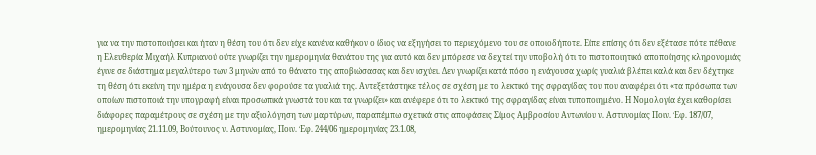για να την πιστοποιήσει και ήταν η θέση του ότι δεν είχε κανένα καθήκον ο ίδιος να εξηγήσει το περιεχόμενο του σε οποιοδήποτε. Είπε επίσης ότι δεν εξέτασε πότε πέθανε η Ελευθερία Μιχαήλ Κυπριανού ούτε γνωρίζει την ημερομηνία θανάτου της για αυτό και δεν μπόρεσε να δεχτεί την υποβολή ότι το πιστοποιητικό αποποίησης κληρονομιάς έγινε σε διάστημα μεγαλύτερο των 3 μηνών από το θάνατο της αποβιώσασας και δεν ισχύει. Δεν γνωρίζει κατά πόσο η ενάγουσα χωρίς γυαλιά βλέπει καλά και δεν δέχτηκε τη θέση ότι εκείνη την ημέρα η ενάγουσα δεν φορούσε τα γυαλιά της. Αντεξετάστηκε τέλος σε σχέση με το λεκτικό της σφραγίδας του που αναφέρει ότι «τα πρόσωπα των οποίων πιστοποιά την υπογραφή είναι προσωπικά γνωστά του και τα γνωρίζει» και ανέφερε ότι το λεκτικό της σφραγίδας είναι τυποποιημένο. Η Νομολογία έχει καθορίσει διάφορες παραμέτρους σε σχέση με την αξιολόγηση των μαρτύρων, παραπέμπω σχετικά στις αποφάσεις Σίμος Αμβροσίου Αντωνίου ν. Αστυνομίας Ποιν. Έφ. 187/07, ημερομηνίας 21.11.09, Βούτουνος ν. Αστυνομίας, Ποιν. Έφ. 244/06 ημερομηνίας 23.1.08,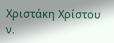Χριστάκη Χρίστου ν.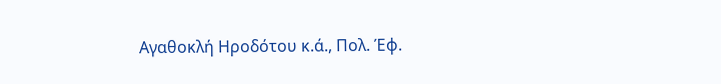Αγαθοκλή Ηροδότου κ.ά., Πολ. Έφ.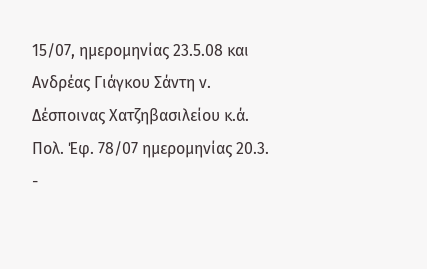15/07, ημερομηνίας 23.5.08 και Ανδρέας Γιάγκου Σάντη ν. Δέσποινας Χατζηβασιλείου κ.ά. Πολ. Έφ. 78/07 ημερομηνίας 20.3.
-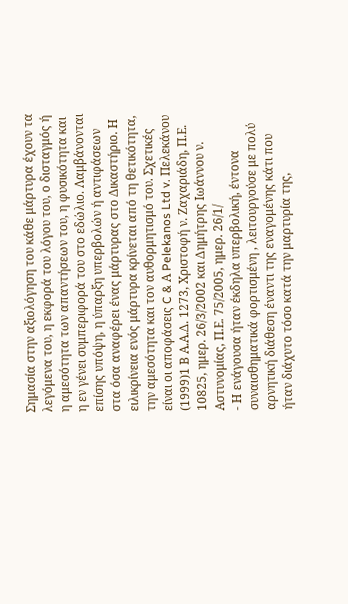Σημασία στην αξιολόγηση του κάθε μάρτυρα έχουν τα λεγόμενα του, η εκφορά του λόγου του, ο δισταγμός ή η αμεσότητα των απαντήσεων του, η φυσικότητα και η εν γένει συμπεριφορά του στο εδώλιο. Λαμβάνονται επίσης υπόψη, η ύπαρξη υπερβολών ή αντιφάσεων στα όσα αναφέρει ένας μάρτυρας στο Δικαστήριο. Η ειλικρίνεια ενός μάρτυρα κρίνεται από τη θετικότητα, την αμεσότητα και τον αυθορμητισμό του. Σχετικές είναι οι αποφάσεις C & Α Pelekanos Ltd v. Πελεκάνου
(1999)1 Β Α.Α.Δ. 1273, Χριστοφή ν. Ζαχαριάδη, Π.Ε. 10825, ημερ. 26/3/2002 και Δημήτρης Ιωάννου ν. Αστυνομίας, Π.Ε. 75/2005, ημερ. 26/1/
- Η ενάγουσα ήταν έκδηλα υπερβολική, έντονα συναισθηματικά φορτισμένη , λειτουργούσε με πολύ αρνητική διάθεση έναντι της εναγομένης κάτι που ήταν διάχυτο τόσο κατά την μαρτυρία της,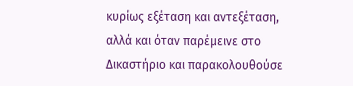κυρίως εξέταση και αντεξέταση, αλλά και όταν παρέμεινε στο Δικαστήριο και παρακολουθούσε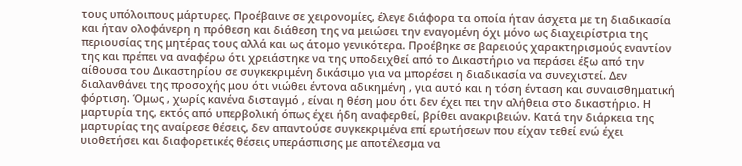τους υπόλοιπους μάρτυρες. Προέβαινε σε χειρονομίες, έλεγε διάφορα τα οποία ήταν άσχετα με τη διαδικασία και ήταν ολοφάνερη η πρόθεση και διάθεση της να μειώσει την εναγομένη όχι μόνο ως διαχειρίστρια της περιουσίας της μητέρας τους αλλά και ως άτομο γενικότερα. Προέβηκε σε βαρειούς χαρακτηρισμούς εναντίον της και πρέπει να αναφέρω ότι χρειάστηκε να της υποδειχθεί από το Δικαστήριο να περάσει έξω από την αίθουσα του Δικαστηρίου σε συγκεκριμένη δικάσιμο για να μπορέσει η διαδικασία να συνεχιστεί. Δεν διαλανθάνει της προσοχής μου ότι νιώθει έντονα αδικημένη , για αυτό και η τόση ένταση και συναισθηματική φόρτιση. Όμως , χωρίς κανένα δισταγμό , είναι η θέση μου ότι δεν έχει πει την αλήθεια στο δικαστήριο. Η μαρτυρία της, εκτός από υπερβολική όπως έχει ήδη αναφερθεί, βρίθει ανακριβειών. Κατά την διάρκεια της μαρτυρίας της αναίρεσε θέσεις, δεν απαντούσε συγκεκριμένα επί ερωτήσεων που είχαν τεθεί ενώ έχει υιοθετήσει και διαφορετικές θέσεις υπεράσπισης με αποτέλεσμα να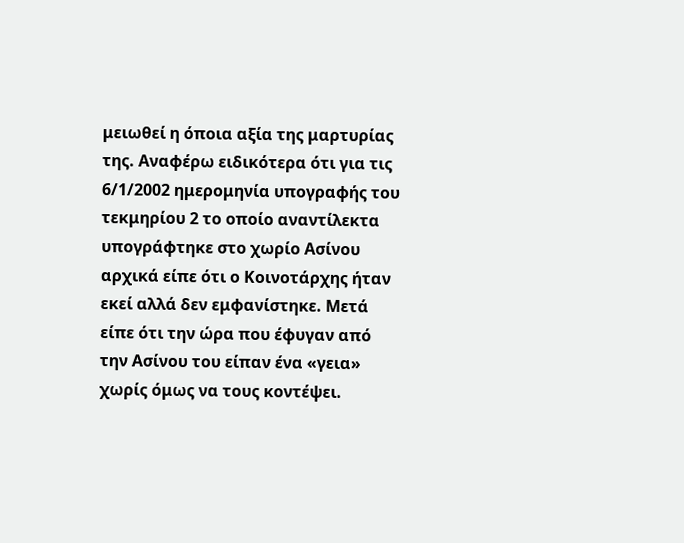μειωθεί η όποια αξία της μαρτυρίας της. Αναφέρω ειδικότερα ότι για τις 6/1/2002 ημερομηνία υπογραφής του τεκμηρίου 2 το οποίο αναντίλεκτα υπογράφτηκε στο χωρίο Ασίνου αρχικά είπε ότι ο Κοινοτάρχης ήταν εκεί αλλά δεν εμφανίστηκε. Μετά είπε ότι την ώρα που έφυγαν από την Ασίνου του είπαν ένα «γεια» χωρίς όμως να τους κοντέψει.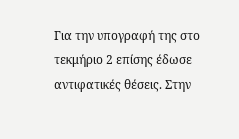Για την υπογραφή της στο τεκμήριο 2 επίσης έδωσε αντιφατικές θέσεις. Στην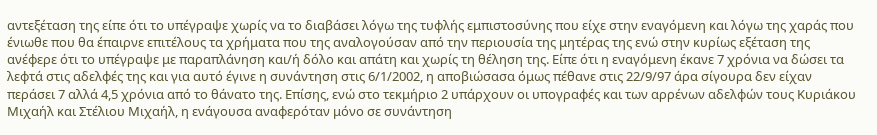αντεξέταση της είπε ότι το υπέγραψε χωρίς να το διαβάσει λόγω της τυφλής εμπιστοσύνης που είχε στην εναγόμενη και λόγω της χαράς που ένιωθε που θα έπαιρνε επιτέλους τα χρήματα που της αναλογούσαν από την περιουσία της μητέρας της ενώ στην κυρίως εξέταση της ανέφερε ότι το υπέγραψε με παραπλάνηση και/ή δόλο και απάτη και χωρίς τη θέληση της. Είπε ότι η εναγόμενη έκανε 7 χρόνια να δώσει τα λεφτά στις αδελφές της και για αυτό έγινε η συνάντηση στις 6/1/2002, η αποβιώσασα όμως πέθανε στις 22/9/97 άρα σίγουρα δεν είχαν περάσει 7 αλλά 4,5 χρόνια από το θάνατο της. Επίσης, ενώ στο τεκμήριο 2 υπάρχουν οι υπογραφές και των αρρένων αδελφών τους Κυριάκου Μιχαήλ και Στέλιου Μιχαήλ, η ενάγουσα αναφερόταν μόνο σε συνάντηση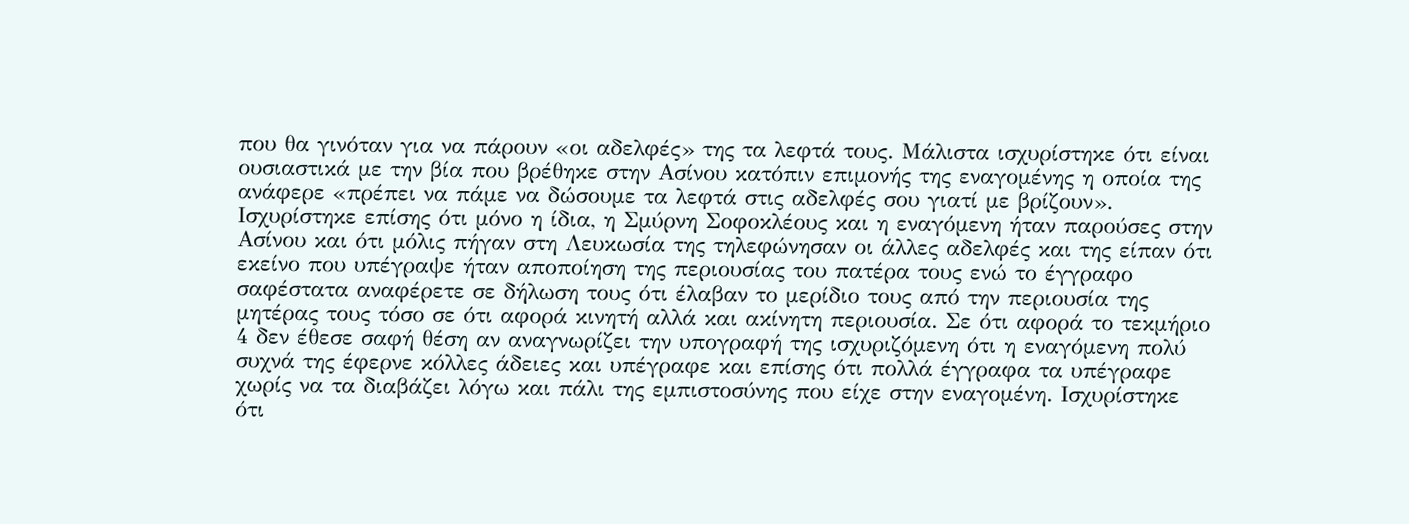που θα γινόταν για να πάρουν «οι αδελφές» της τα λεφτά τους. Μάλιστα ισχυρίστηκε ότι είναι ουσιαστικά με την βία που βρέθηκε στην Ασίνου κατόπιν επιμονής της εναγομένης η οποία της ανάφερε «πρέπει να πάμε να δώσουμε τα λεφτά στις αδελφές σου γιατί με βρίζουν». Ισχυρίστηκε επίσης ότι μόνο η ίδια, η Σμύρνη Σοφοκλέους και η εναγόμενη ήταν παρούσες στην Ασίνου και ότι μόλις πήγαν στη Λευκωσία της τηλεφώνησαν οι άλλες αδελφές και της είπαν ότι εκείνο που υπέγραψε ήταν αποποίηση της περιουσίας του πατέρα τους ενώ το έγγραφο σαφέστατα αναφέρετε σε δήλωση τους ότι έλαβαν το μερίδιο τους από την περιουσία της μητέρας τους τόσο σε ότι αφορά κινητή αλλά και ακίνητη περιουσία. Σε ότι αφορά το τεκμήριο 4 δεν έθεσε σαφή θέση αν αναγνωρίζει την υπογραφή της ισχυριζόμενη ότι η εναγόμενη πολύ συχνά της έφερνε κόλλες άδειες και υπέγραφε και επίσης ότι πολλά έγγραφα τα υπέγραφε χωρίς να τα διαβάζει λόγω και πάλι της εμπιστοσύνης που είχε στην εναγομένη. Ισχυρίστηκε ότι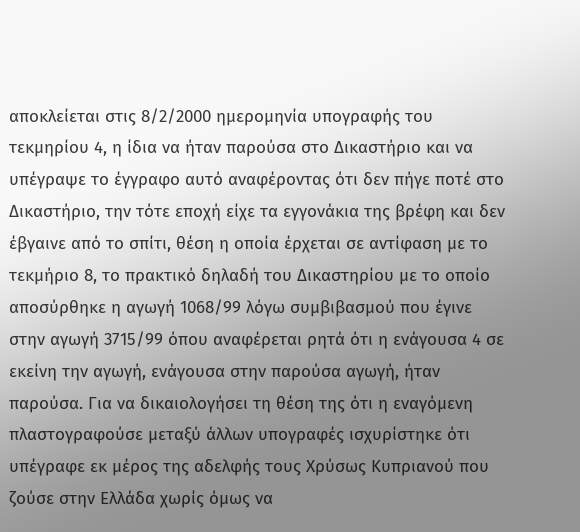αποκλείεται στις 8/2/2000 ημερομηνία υπογραφής του τεκμηρίου 4, η ίδια να ήταν παρούσα στο Δικαστήριο και να υπέγραψε το έγγραφο αυτό αναφέροντας ότι δεν πήγε ποτέ στο Δικαστήριο, την τότε εποχή είχε τα εγγονάκια της βρέφη και δεν έβγαινε από το σπίτι, θέση η οποία έρχεται σε αντίφαση με το τεκμήριο 8, το πρακτικό δηλαδή του Δικαστηρίου με το οποίο αποσύρθηκε η αγωγή 1068/99 λόγω συμβιβασμού που έγινε στην αγωγή 3715/99 όπου αναφέρεται ρητά ότι η ενάγουσα 4 σε εκείνη την αγωγή, ενάγουσα στην παρούσα αγωγή, ήταν παρούσα. Για να δικαιολογήσει τη θέση της ότι η εναγόμενη πλαστογραφούσε μεταξύ άλλων υπογραφές ισχυρίστηκε ότι υπέγραφε εκ μέρος της αδελφής τους Χρύσως Κυπριανού που ζούσε στην Ελλάδα χωρίς όμως να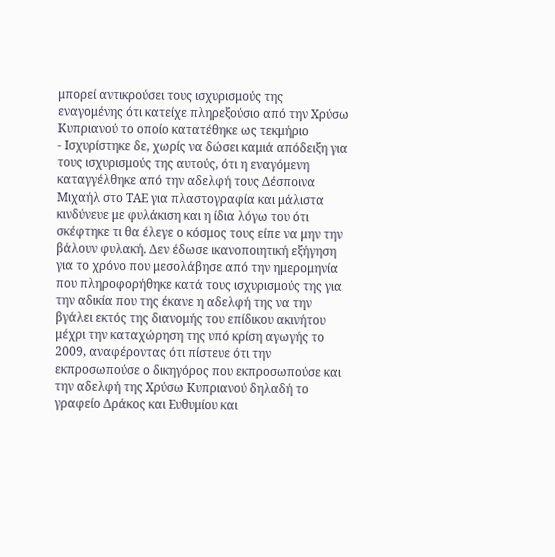μπορεί αντικρούσει τους ισχυρισμούς της εναγομένης ότι κατείχε πληρεξούσιο από την Χρύσω Κυπριανού το οποίο κατατέθηκε ως τεκμήριο
- Ισχυρίστηκε δε, χωρίς να δώσει καμιά απόδειξη για τους ισχυρισμούς της αυτούς, ότι η εναγόμενη καταγγέλθηκε από την αδελφή τους Δέσποινα Μιχαήλ στο ΤΑΕ για πλαστογραφία και μάλιστα κινδύνευε με φυλάκιση και η ίδια λόγω του ότι σκέφτηκε τι θα έλεγε ο κόσμος τους είπε να μην την βάλουν φυλακή. Δεν έδωσε ικανοποιητική εξήγηση για το χρόνο που μεσολάβησε από την ημερομηνία που πληροφορήθηκε κατά τους ισχυρισμούς της για την αδικία που της έκανε η αδελφή της να την βγάλει εκτός της διανομής του επίδικου ακινήτου μέχρι την καταχώρηση της υπό κρίση αγωγής το 2009, αναφέροντας ότι πίστευε ότι την εκπροσωπούσε ο δικηγόρος που εκπροσωπούσε και την αδελφή της Χρύσω Κυπριανού δηλαδή το γραφείο Δράκος και Ευθυμίου και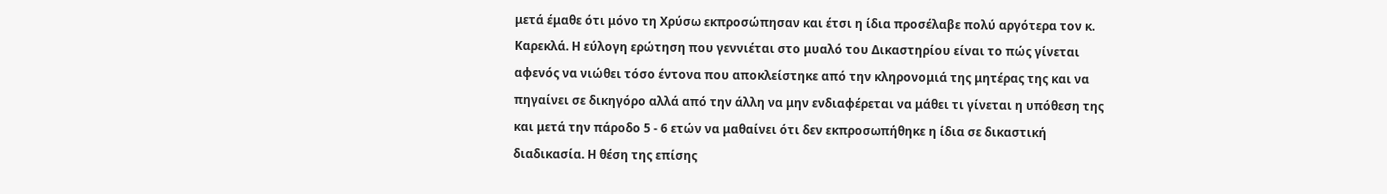μετά έμαθε ότι μόνο τη Χρύσω εκπροσώπησαν και έτσι η ίδια προσέλαβε πολύ αργότερα τον κ. Καρεκλά. Η εύλογη ερώτηση που γεννιέται στο μυαλό του Δικαστηρίου είναι το πώς γίνεται αφενός να νιώθει τόσο έντονα που αποκλείστηκε από την κληρονομιά της μητέρας της και να πηγαίνει σε δικηγόρο αλλά από την άλλη να μην ενδιαφέρεται να μάθει τι γίνεται η υπόθεση της και μετά την πάροδο 5 - 6 ετών να μαθαίνει ότι δεν εκπροσωπήθηκε η ίδια σε δικαστική διαδικασία. Η θέση της επίσης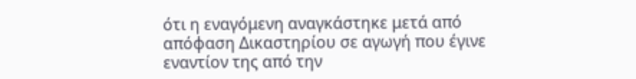ότι η εναγόμενη αναγκάστηκε μετά από απόφαση Δικαστηρίου σε αγωγή που έγινε εναντίον της από την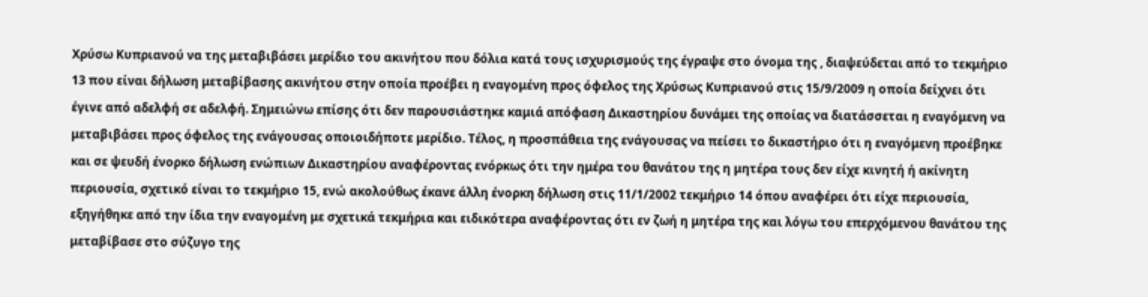Χρύσω Κυπριανού να της μεταβιβάσει μερίδιο του ακινήτου που δόλια κατά τους ισχυρισμούς της έγραψε στο όνομα της , διαψεύδεται από το τεκμήριο 13 που είναι δήλωση μεταβίβασης ακινήτου στην οποία προέβει η εναγομένη προς όφελος της Χρύσως Κυπριανού στις 15/9/2009 η οποία δείχνει ότι έγινε από αδελφή σε αδελφή. Σημειώνω επίσης ότι δεν παρουσιάστηκε καμιά απόφαση Δικαστηρίου δυνάμει της οποίας να διατάσσεται η εναγόμενη να μεταβιβάσει προς όφελος της ενάγουσας οποιοιδήποτε μερίδιο. Τέλος, η προσπάθεια της ενάγουσας να πείσει το δικαστήριο ότι η εναγόμενη προέβηκε και σε ψευδή ένορκο δήλωση ενώπιων Δικαστηρίου αναφέροντας ενόρκως ότι την ημέρα του θανάτου της η μητέρα τους δεν είχε κινητή ή ακίνητη περιουσία, σχετικό είναι το τεκμήριο 15, ενώ ακολούθως έκανε άλλη ένορκη δήλωση στις 11/1/2002 τεκμήριο 14 όπου αναφέρει ότι είχε περιουσία, εξηγήθηκε από την ίδια την εναγομένη με σχετικά τεκμήρια και ειδικότερα αναφέροντας ότι εν ζωή η μητέρα της και λόγω του επερχόμενου θανάτου της μεταβίβασε στο σύζυγο της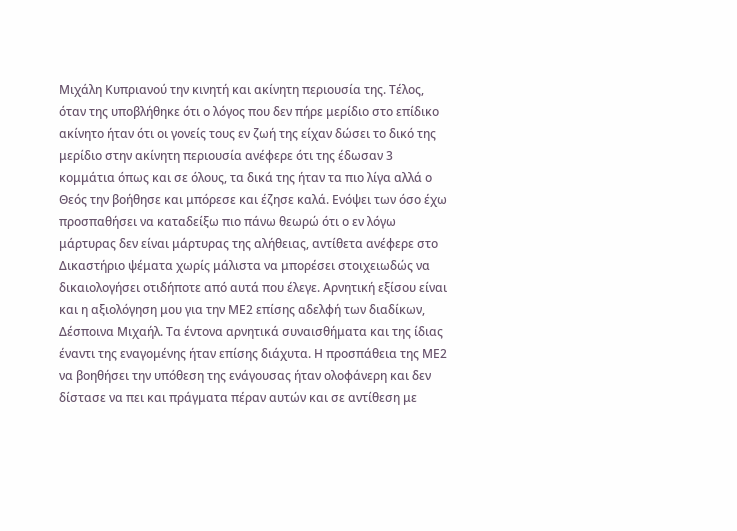Μιχάλη Κυπριανού την κινητή και ακίνητη περιουσία της. Τέλος, όταν της υποβλήθηκε ότι ο λόγος που δεν πήρε μερίδιο στο επίδικο ακίνητο ήταν ότι οι γονείς τους εν ζωή της είχαν δώσει το δικό της μερίδιο στην ακίνητη περιουσία ανέφερε ότι της έδωσαν 3 κομμάτια όπως και σε όλους, τα δικά της ήταν τα πιο λίγα αλλά ο Θεός την βοήθησε και μπόρεσε και έζησε καλά. Ενόψει των όσο έχω προσπαθήσει να καταδείξω πιο πάνω θεωρώ ότι ο εν λόγω μάρτυρας δεν είναι μάρτυρας της αλήθειας, αντίθετα ανέφερε στο Δικαστήριο ψέματα χωρίς μάλιστα να μπορέσει στοιχειωδώς να δικαιολογήσει οτιδήποτε από αυτά που έλεγε. Αρνητική εξίσου είναι και η αξιολόγηση μου για την ΜΕ2 επίσης αδελφή των διαδίκων, Δέσποινα Μιχαήλ. Τα έντονα αρνητικά συναισθήματα και της ίδιας έναντι της εναγομένης ήταν επίσης διάχυτα. Η προσπάθεια της ΜΕ2 να βοηθήσει την υπόθεση της ενάγουσας ήταν ολοφάνερη και δεν δίστασε να πει και πράγματα πέραν αυτών και σε αντίθεση με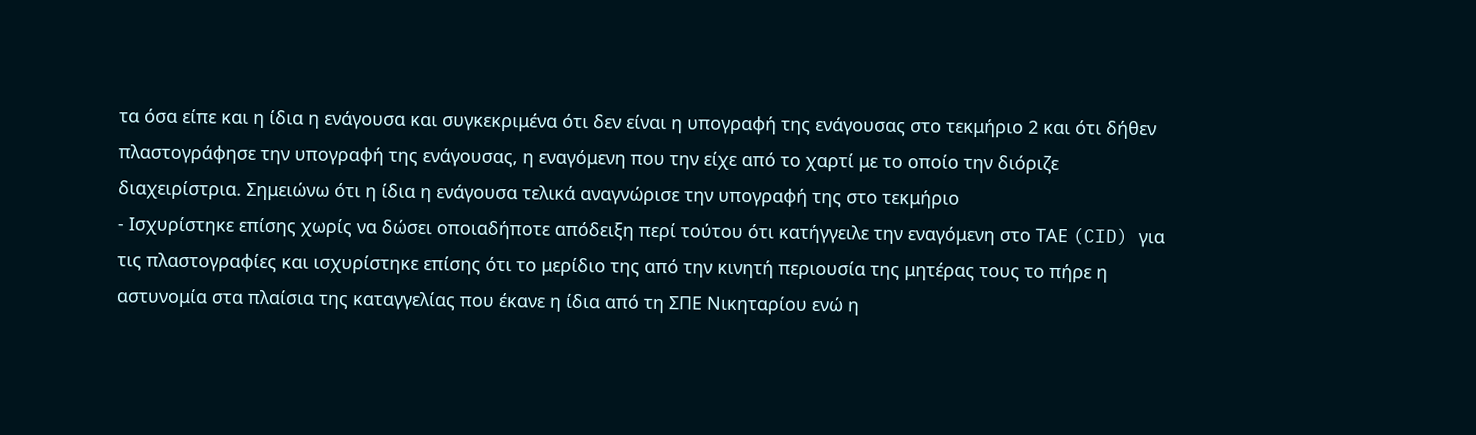τα όσα είπε και η ίδια η ενάγουσα και συγκεκριμένα ότι δεν είναι η υπογραφή της ενάγουσας στο τεκμήριο 2 και ότι δήθεν πλαστογράφησε την υπογραφή της ενάγουσας, η εναγόμενη που την είχε από το χαρτί με το οποίο την διόριζε διαχειρίστρια. Σημειώνω ότι η ίδια η ενάγουσα τελικά αναγνώρισε την υπογραφή της στο τεκμήριο
- Ισχυρίστηκε επίσης χωρίς να δώσει οποιαδήποτε απόδειξη περί τούτου ότι κατήγγειλε την εναγόμενη στο ΤΑΕ (CID) για τις πλαστογραφίες και ισχυρίστηκε επίσης ότι το μερίδιο της από την κινητή περιουσία της μητέρας τους το πήρε η αστυνομία στα πλαίσια της καταγγελίας που έκανε η ίδια από τη ΣΠΕ Νικηταρίου ενώ η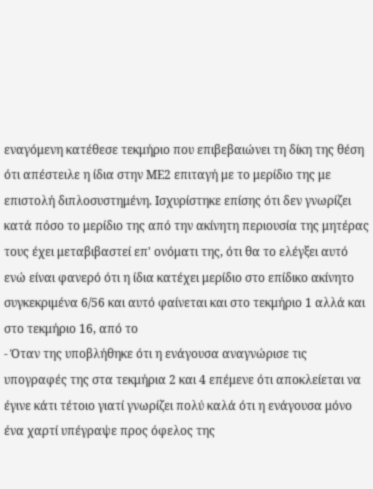εναγόμενη κατέθεσε τεκμήριο που επιβεβαιώνει τη δίκη της θέση ότι απέστειλε η ίδια στην ΜΕ2 επιταγή με το μερίδιο της με επιστολή διπλοσυστημένη. Ισχυρίστηκε επίσης ότι δεν γνωρίζει κατά πόσο το μερίδιο της από την ακίνητη περιουσία της μητέρας τους έχει μεταβιβαστεί επ' ονόματι της, ότι θα το ελέγξει αυτό ενώ είναι φανερό ότι η ίδια κατέχει μερίδιο στο επίδικο ακίνητο συγκεκριμένα 6/56 και αυτό φαίνεται και στο τεκμήριο 1 αλλά και στο τεκμήριο 16, από το
- Όταν της υποβλήθηκε ότι η ενάγουσα αναγνώρισε τις υπογραφές της στα τεκμήρια 2 και 4 επέμενε ότι αποκλείεται να έγινε κάτι τέτοιο γιατί γνωρίζει πολύ καλά ότι η ενάγουσα μόνο ένα χαρτί υπέγραψε προς όφελος της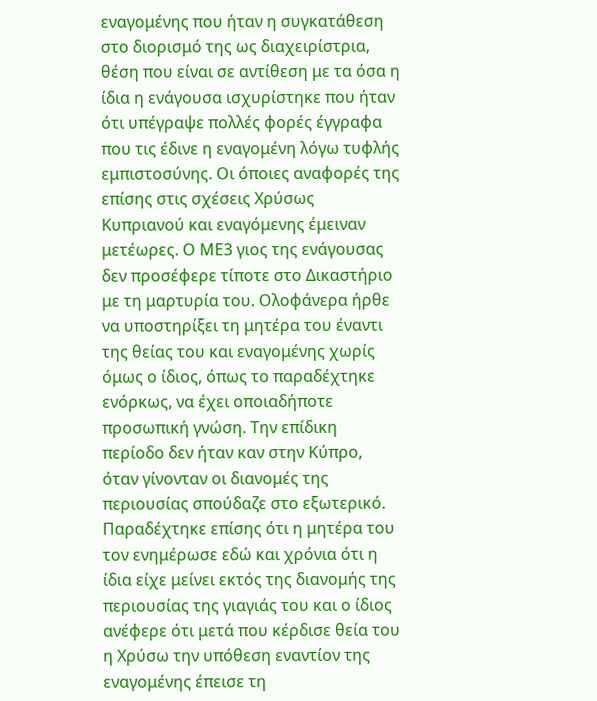εναγομένης που ήταν η συγκατάθεση στο διορισμό της ως διαχειρίστρια, θέση που είναι σε αντίθεση με τα όσα η ίδια η ενάγουσα ισχυρίστηκε που ήταν ότι υπέγραψε πολλές φορές έγγραφα που τις έδινε η εναγομένη λόγω τυφλής εμπιστοσύνης. Οι όποιες αναφορές της επίσης στις σχέσεις Χρύσως Κυπριανού και εναγόμενης έμειναν μετέωρες. Ο ΜΕ3 γιος της ενάγουσας δεν προσέφερε τίποτε στο Δικαστήριο με τη μαρτυρία του. Ολοφάνερα ήρθε να υποστηρίξει τη μητέρα του έναντι της θείας του και εναγομένης χωρίς όμως ο ίδιος, όπως το παραδέχτηκε ενόρκως, να έχει οποιαδήποτε προσωπική γνώση. Την επίδικη περίοδο δεν ήταν καν στην Κύπρο, όταν γίνονταν οι διανομές της περιουσίας σπούδαζε στο εξωτερικό. Παραδέχτηκε επίσης ότι η μητέρα του τον ενημέρωσε εδώ και χρόνια ότι η ίδια είχε μείνει εκτός της διανομής της περιουσίας της γιαγιάς του και ο ίδιος ανέφερε ότι μετά που κέρδισε θεία του η Χρύσω την υπόθεση εναντίον της εναγομένης έπεισε τη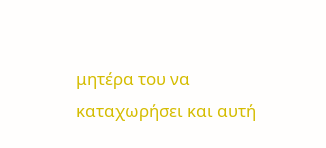μητέρα του να καταχωρήσει και αυτή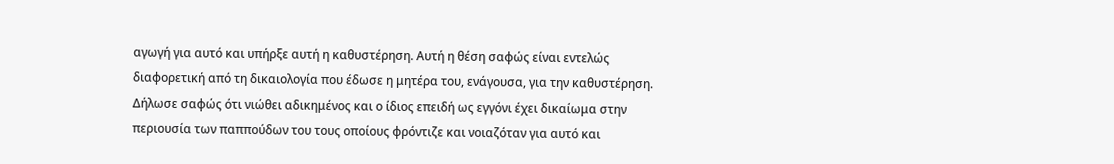αγωγή για αυτό και υπήρξε αυτή η καθυστέρηση. Αυτή η θέση σαφώς είναι εντελώς διαφορετική από τη δικαιολογία που έδωσε η μητέρα του, ενάγουσα, για την καθυστέρηση. Δήλωσε σαφώς ότι νιώθει αδικημένος και ο ίδιος επειδή ως εγγόνι έχει δικαίωμα στην περιουσία των παππούδων του τους οποίους φρόντιζε και νοιαζόταν για αυτό και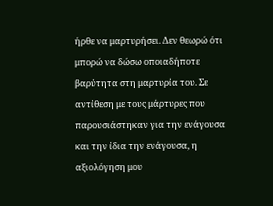ήρθε να μαρτυρήσει. Δεν θεωρώ ότι μπορώ να δώσω οποιαδήποτε βαρύτητα στη μαρτυρία του. Σε αντίθεση με τους μάρτυρες που παρουσιάστηκαν για την ενάγουσα και την ίδια την ενάγουσα, η αξιολόγηση μου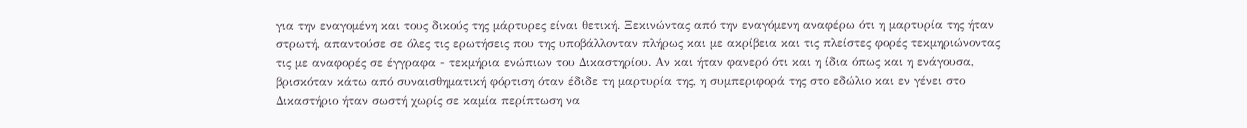για την εναγομένη και τους δικούς της μάρτυρες είναι θετική. Ξεκινώντας από την εναγόμενη αναφέρω ότι η μαρτυρία της ήταν στρωτή, απαντούσε σε όλες τις ερωτήσεις που της υποβάλλονταν πλήρως και με ακρίβεια και τις πλείστες φορές τεκμηριώνοντας τις με αναφορές σε έγγραφα - τεκμήρια ενώπιων του Δικαστηρίου. Αν και ήταν φανερό ότι και η ίδια όπως και η ενάγουσα, βρισκόταν κάτω από συναισθηματική φόρτιση όταν έδιδε τη μαρτυρία της, η συμπεριφορά της στο εδώλιο και εν γένει στο Δικαστήριο ήταν σωστή χωρίς σε καμία περίπτωση να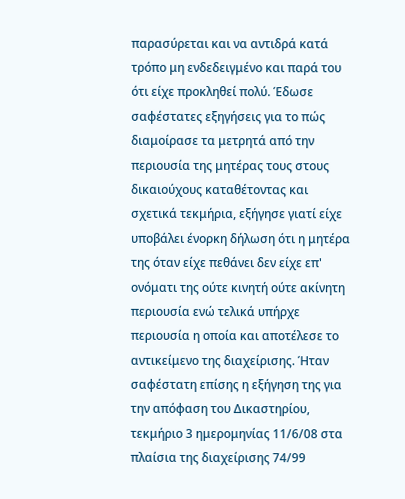παρασύρεται και να αντιδρά κατά τρόπο μη ενδεδειγμένο και παρά του ότι είχε προκληθεί πολύ. Έδωσε σαφέστατες εξηγήσεις για το πώς διαμοίρασε τα μετρητά από την περιουσία της μητέρας τους στους δικαιούχους καταθέτοντας και σχετικά τεκμήρια, εξήγησε γιατί είχε υποβάλει ένορκη δήλωση ότι η μητέρα της όταν είχε πεθάνει δεν είχε επ' ονόματι της ούτε κινητή ούτε ακίνητη περιουσία ενώ τελικά υπήρχε περιουσία η οποία και αποτέλεσε το αντικείμενο της διαχείρισης. Ήταν σαφέστατη επίσης η εξήγηση της για την απόφαση του Δικαστηρίου, τεκμήριο 3 ημερομηνίας 11/6/08 στα πλαίσια της διαχείρισης 74/99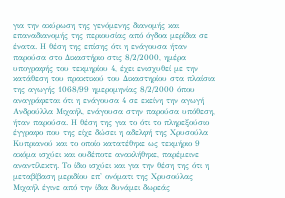για την ακύρωση της γενόμενης διανομής και επαναδιανομής της περιουσίας από όγδοα μερίδια σε ένατα. Η θέση της επίσης ότι η ενάγουσα ήταν παρούσα στο Δικαστήριο στις 8/2/2000, ημέρα υπογραφής του τεκμηρίου 4, έχει ενισχυθεί με την κατάθεση του πρακτικού του Δικαστηρίου στα πλαίσια της αγωγής 1068/99 ημερομηνίας 8/2/2000 όπου αναγράφεται ότι η ενάγουσα 4 σε εκείνη την αγωγή Ανδρούλλα Μιχαήλ, ενάγουσα στην παρούσα υπόθεση, ήταν παρούσα. Η θέση της για το ότι το πληρεξούσιο έγγραφο που της είχε δώσει η αδελφή της Χρυσούλα Κυπριανού και το οποίο κατατέθηκε ως τεκμήριο 9 ακόμα ισχύει και ουδέποτε ανακλήθηκε, παρέμεινε αναντίλεκτη. Το ίδιο ισχύει και για την θέση της ότι η μεταβίβαση μεριδίου επ' ονόματι της Χρυσούλας Μιχαήλ έγινε από την ίδια δυνάμει δωρεάς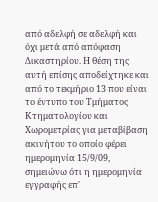από αδελφή σε αδελφή και όχι μετά από απόφαση Δικαστηρίου. Η θέση της αυτή επίσης αποδείχτηκε και από το τεκμήριο 13 που είναι το έντυπο του Τμήματος Κτηματολογίου και Χωρομετρίας για μεταβίβαση ακινήτου το οποίο φέρει ημερομηνία 15/9/09, σημειώνω ότι η ημερομηνία εγγραφής επ'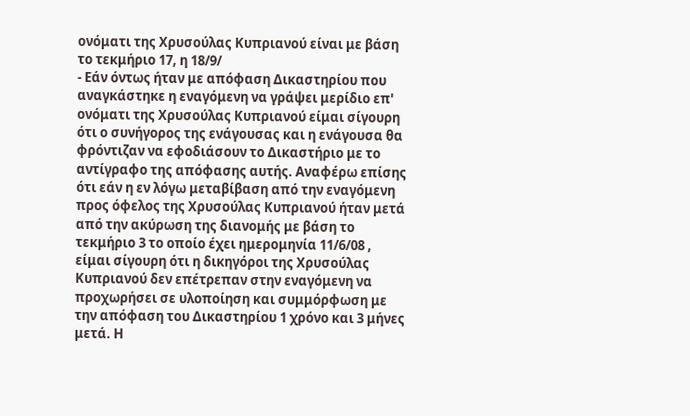ονόματι της Χρυσούλας Κυπριανού είναι με βάση το τεκμήριο 17, η 18/9/
- Εάν όντως ήταν με απόφαση Δικαστηρίου που αναγκάστηκε η εναγόμενη να γράψει μερίδιο επ' ονόματι της Χρυσούλας Κυπριανού είμαι σίγουρη ότι ο συνήγορος της ενάγουσας και η ενάγουσα θα φρόντιζαν να εφοδιάσουν το Δικαστήριο με το αντίγραφο της απόφασης αυτής. Αναφέρω επίσης ότι εάν η εν λόγω μεταβίβαση από την εναγόμενη προς όφελος της Χρυσούλας Κυπριανού ήταν μετά από την ακύρωση της διανομής με βάση το τεκμήριο 3 το οποίο έχει ημερομηνία 11/6/08 , είμαι σίγουρη ότι η δικηγόροι της Χρυσούλας Κυπριανού δεν επέτρεπαν στην εναγόμενη να προχωρήσει σε υλοποίηση και συμμόρφωση με την απόφαση του Δικαστηρίου 1 χρόνο και 3 μήνες μετά. Η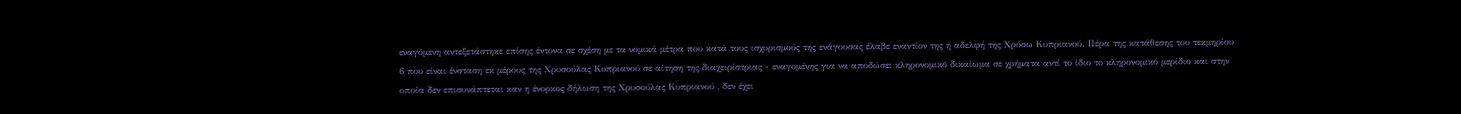εναγόμενη αντεξετάστηκε επίσης έντονα σε σχέση με τα νομικά μέτρα που κατά τους ισχυρισμούς της ενάγουσας έλαβε εναντίον της η αδελφή της Χρύσω Κυπριανού. Πέρα της κατάθεσης του τεκμηρίου 6 που είναι ένσταση εκ μέρους της Χρυσούλας Κυπριανού σε αίτηση της διαχειρίστριας - εναγομένης για να αποδώσει κληρονομικό δικαίωμα σε χρήματα αντί το ίδιο το κληρονομικό μερίδιο και στην οποία δεν επισυνάπτεται καν η ένορκος δήλωση της Χρυσούλας Κυπριανού , δεν έχει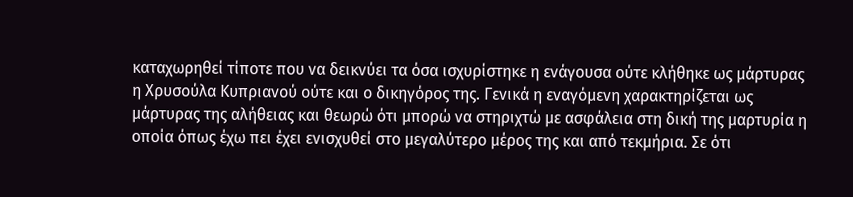καταχωρηθεί τίποτε που να δεικνύει τα όσα ισχυρίστηκε η ενάγουσα ούτε κλήθηκε ως μάρτυρας η Χρυσούλα Κυπριανού ούτε και ο δικηγόρος της. Γενικά η εναγόμενη χαρακτηρίζεται ως μάρτυρας της αλήθειας και θεωρώ ότι μπορώ να στηριχτώ με ασφάλεια στη δική της μαρτυρία η οποία όπως έχω πει έχει ενισχυθεί στο μεγαλύτερο μέρος της και από τεκμήρια. Σε ότι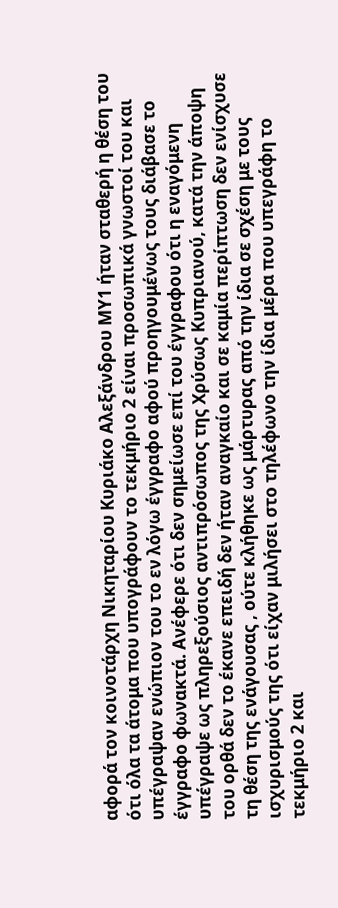αφορά τον κοινοτάρχη Νικηταρίου Κυριάκο Αλεξάνδρου ΜΥ1 ήταν σταθερή η θέση του ότι όλα τα άτομα που υπογράφουν το τεκμήριο 2 είναι προσωπικά γνωστοί του και υπέγραψαν ενώπιον του το εν λόγω έγγραφο αφού προηγουμένως τους διάβασε το έγγραφο φωνακτά. Ανέφερε ότι δεν σημείωσε επί του έγγραφου ότι η εναγόμενη υπέγραψε ως πληρεξούσιος αντιπρόσωπος της Χρύσως Κυπριανού, κατά την άποψη του ορθά δεν το έκανε επειδή δεν ήταν αναγκαίο και σε καμία περίπτωση δεν ενίσχυσε τη θέση της ενάγουσας , ούτε κλήθηκε ως μάρτυρας από την ίδια σε σχέση με τους ισχυρισμούς της ότι είχαν μιλήσει στο τηλέφωνο την ίδια μέρα που υπεγράφη το τεκμήριο 2 και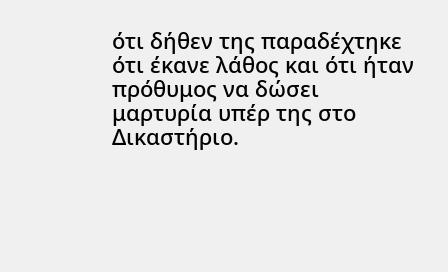ότι δήθεν της παραδέχτηκε ότι έκανε λάθος και ότι ήταν πρόθυμος να δώσει μαρτυρία υπέρ της στο Δικαστήριο.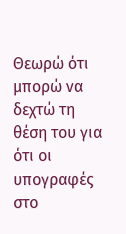Θεωρώ ότι μπορώ να δεχτώ τη θέση του για ότι οι υπογραφές στο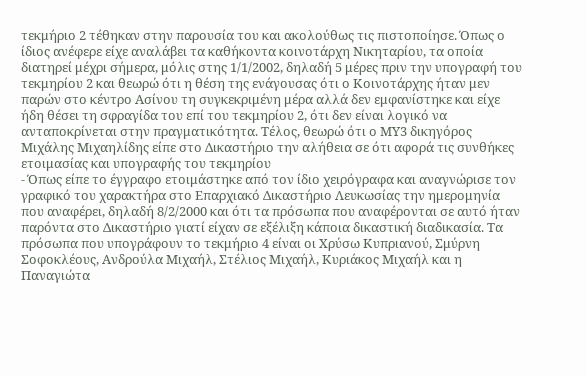τεκμήριο 2 τέθηκαν στην παρουσία του και ακολούθως τις πιστοποίησε. Όπως ο ίδιος ανέφερε είχε αναλάβει τα καθήκοντα κοινοτάρχη Νικηταρίου, τα οποία διατηρεί μέχρι σήμερα, μόλις στης 1/1/2002, δηλαδή 5 μέρες πριν την υπογραφή του τεκμηρίου 2 και θεωρώ ότι η θέση της ενάγουσας ότι ο Κοινοτάρχης ήταν μεν παρών στο κέντρο Ασίνου τη συγκεκριμένη μέρα αλλά δεν εμφανίστηκε και είχε ήδη θέσει τη σφραγίδα του επί του τεκμηρίου 2, ότι δεν είναι λογικό να ανταποκρίνεται στην πραγματικότητα. Τέλος, θεωρώ ότι ο ΜΥ3 δικηγόρος Μιχάλης Μιχαηλίδης είπε στο Δικαστήριο την αλήθεια σε ότι αφορά τις συνθήκες ετοιμασίας και υπογραφής του τεκμηρίου
- Όπως είπε το έγγραφο ετοιμάστηκε από τον ίδιο χειρόγραφα και αναγνώρισε τον γραφικό του χαρακτήρα στο Επαρχιακό Δικαστήριο Λευκωσίας την ημερομηνία που αναφέρει, δηλαδή 8/2/2000 και ότι τα πρόσωπα που αναφέρονται σε αυτό ήταν παρόντα στο Δικαστήριο γιατί είχαν σε εξέλιξη κάποια δικαστική διαδικασία. Τα πρόσωπα που υπογράφουν το τεκμήριο 4 είναι οι Χρύσω Κυπριανού, Σμύρνη Σοφοκλέους, Ανδρούλα Μιχαήλ, Στέλιος Μιχαήλ, Κυριάκος Μιχαήλ και η Παναγιώτα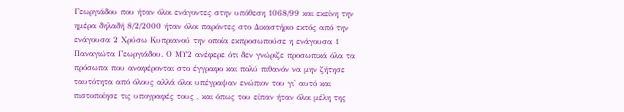Γεωργιάδου που ήταν όλοι ενάγοντες στην υπόθεση 1068/99 και εκείνη την ημέρα δηλαδή 8/2/2000 ήταν όλοι παρόντες στο Δικαστήριο εκτός από την ενάγουσα 2 Χρύσω Κυπριανού την οποία εκπροσωπούσε η ενάγουσα 1 Παναγιώτα Γεωργιάδου. Ο ΜΥ2 ανέφερε ότι δεν γνώριζε προσωπικά όλα τα πρόσωπα που αναφέρονται στο έγγραφο και πολύ πιθανόν να μην ζήτησε ταυτότητα από όλους αλλά όλοι υπέγραψαν ενώπιον του γι' αυτό και πιστοποίησε τις υπογραφές τους , και όπως του είπαν ήταν όλοι μέλη της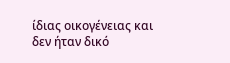ίδιας οικογένειας και δεν ήταν δικό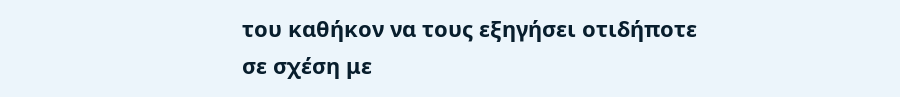του καθήκον να τους εξηγήσει οτιδήποτε σε σχέση με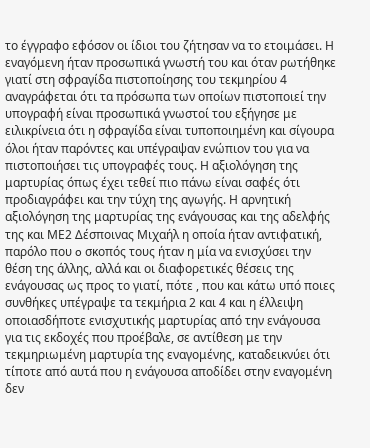το έγγραφο εφόσον οι ίδιοι του ζήτησαν να το ετοιμάσει. Η εναγόμενη ήταν προσωπικά γνωστή του και όταν ρωτήθηκε γιατί στη σφραγίδα πιστοποίησης του τεκμηρίου 4 αναγράφεται ότι τα πρόσωπα των οποίων πιστοποιεί την υπογραφή είναι προσωπικά γνωστοί του εξήγησε με ειλικρίνεια ότι η σφραγίδα είναι τυποποιημένη και σίγουρα όλοι ήταν παρόντες και υπέγραψαν ενώπιον του για να πιστοποιήσει τις υπογραφές τους. Η αξιολόγηση της μαρτυρίας όπως έχει τεθεί πιο πάνω είναι σαφές ότι προδιαγράφει και την τύχη της αγωγής. Η αρνητική αξιολόγηση της μαρτυρίας της ενάγουσας και της αδελφής της και ΜΕ2 Δέσποινας Μιχαήλ η οποία ήταν αντιφατική, παρόλο που o σκοπός τους ήταν η μία να ενισχύσει την θέση της άλλης, αλλά και οι διαφορετικές θέσεις της ενάγουσας ως προς το γιατί, πότε , που και κάτω υπό ποιες συνθήκες υπέγραψε τα τεκμήρια 2 και 4 και η έλλειψη οποιασδήποτε ενισχυτικής μαρτυρίας από την ενάγουσα για τις εκδοχές που προέβαλε, σε αντίθεση με την τεκμηριωμένη μαρτυρία της εναγομένης, καταδεικνύει ότι τίποτε από αυτά που η ενάγουσα αποδίδει στην εναγομένη δεν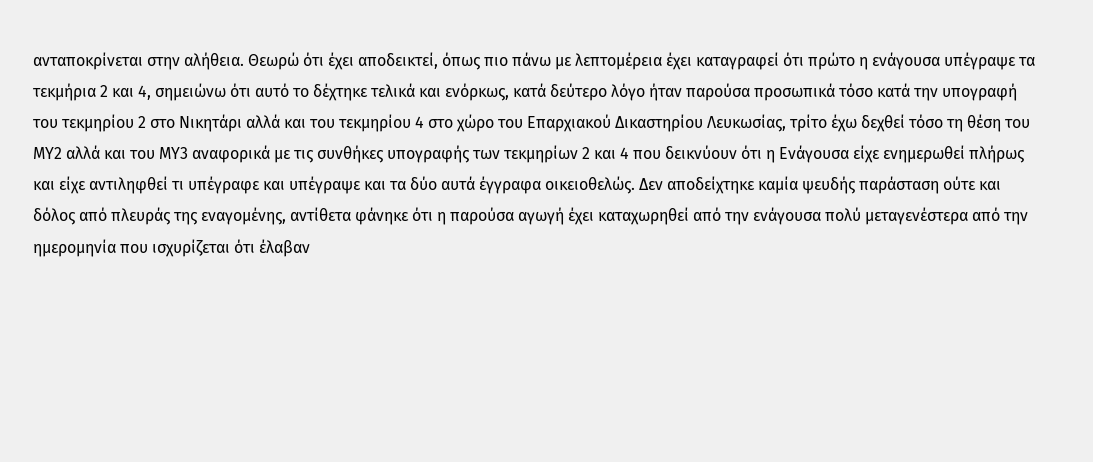ανταποκρίνεται στην αλήθεια. Θεωρώ ότι έχει αποδεικτεί, όπως πιο πάνω με λεπτομέρεια έχει καταγραφεί ότι πρώτο η ενάγουσα υπέγραψε τα τεκμήρια 2 και 4, σημειώνω ότι αυτό το δέχτηκε τελικά και ενόρκως, κατά δεύτερο λόγο ήταν παρούσα προσωπικά τόσο κατά την υπογραφή του τεκμηρίου 2 στο Νικητάρι αλλά και του τεκμηρίου 4 στο χώρο του Επαρχιακού Δικαστηρίου Λευκωσίας, τρίτο έχω δεχθεί τόσο τη θέση του ΜΥ2 αλλά και του ΜΥ3 αναφορικά με τις συνθήκες υπογραφής των τεκμηρίων 2 και 4 που δεικνύουν ότι η Ενάγουσα είχε ενημερωθεί πλήρως και είχε αντιληφθεί τι υπέγραφε και υπέγραψε και τα δύο αυτά έγγραφα οικειοθελώς. Δεν αποδείχτηκε καμία ψευδής παράσταση ούτε και δόλος από πλευράς της εναγομένης, αντίθετα φάνηκε ότι η παρούσα αγωγή έχει καταχωρηθεί από την ενάγουσα πολύ μεταγενέστερα από την ημερομηνία που ισχυρίζεται ότι έλαβαν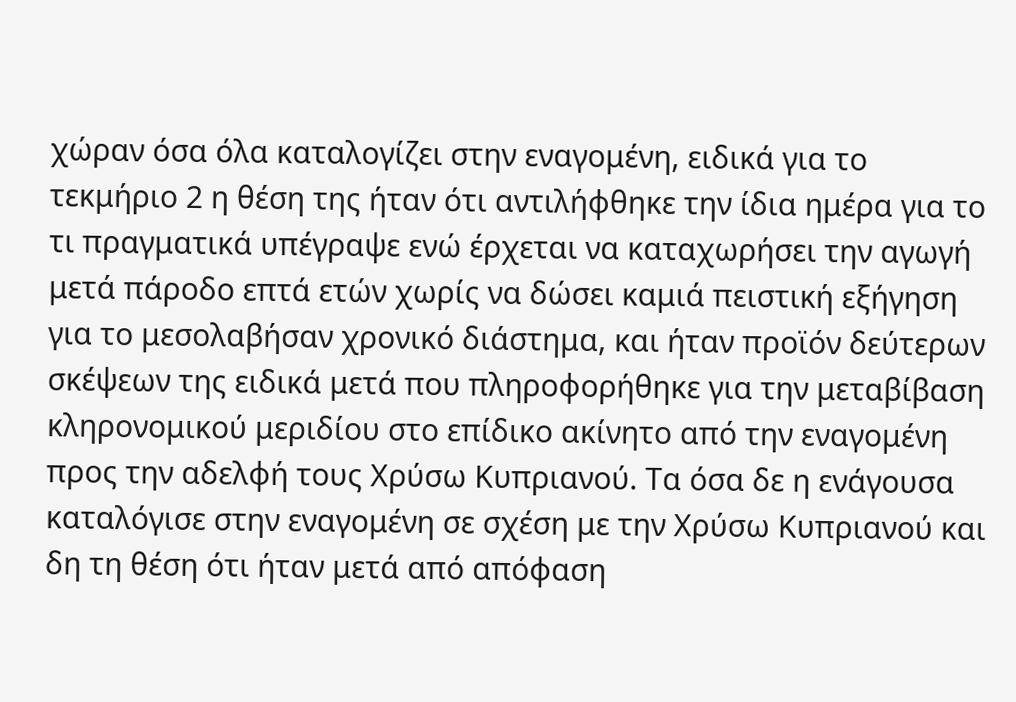χώραν όσα όλα καταλογίζει στην εναγομένη, ειδικά για το τεκμήριο 2 η θέση της ήταν ότι αντιλήφθηκε την ίδια ημέρα για το τι πραγματικά υπέγραψε ενώ έρχεται να καταχωρήσει την αγωγή μετά πάροδο επτά ετών χωρίς να δώσει καμιά πειστική εξήγηση για το μεσολαβήσαν χρονικό διάστημα, και ήταν προϊόν δεύτερων σκέψεων της ειδικά μετά που πληροφορήθηκε για την μεταβίβαση κληρονομικού μεριδίου στο επίδικο ακίνητο από την εναγομένη προς την αδελφή τους Χρύσω Κυπριανού. Τα όσα δε η ενάγουσα καταλόγισε στην εναγομένη σε σχέση με την Χρύσω Κυπριανού και δη τη θέση ότι ήταν μετά από απόφαση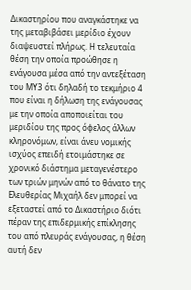Δικαστηρίου που αναγκάστηκε να της μεταβιβάσει μερίδιο έχουν διαψευστεί πλήρως. Η τελευταία θέση την οποία προώθησε η ενάγουσα μέσα από την αντεξέταση του ΜΥ3 ότι δηλαδή το τεκμήριο 4 που είναι η δήλωση της ενάγουσας με την οποία αποποιείται του μεριδίου της προς όφελος άλλων κληρονόμων, είναι άνευ νομικής ισχύος επειδή ετοιμάστηκε σε χρονικό διάστημα μεταγενέστερο των τριών μηνών από το θάνατο της Ελευθερίας Μιχαήλ δεν μπορεί να εξεταστεί από το Δικαστήριο διότι πέραν της επιδερμικής επίκλησης του από πλευράς ενάγουσας, η θέση αυτή δεν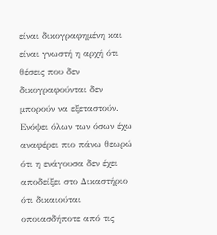είναι δικογραφημένη και είναι γνωστή η αρχή ότι θέσεις που δεν δικογραφούνται δεν μπορούν να εξεταστούν. Ενόψει όλων των όσων έχω αναφέρει πιο πάνω θεωρώ ότι η ενάγουσα δεν έχει αποδείξει στο Δικαστήριο ότι δικαιούται οποιασδήποτε από τις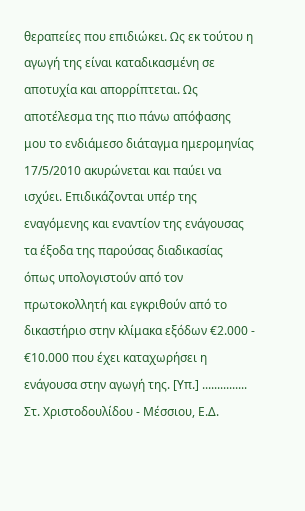θεραπείες που επιδιώκει. Ως εκ τούτου η αγωγή της είναι καταδικασμένη σε αποτυχία και απορρίπτεται. Ως αποτέλεσμα της πιο πάνω απόφασης μου το ενδιάμεσο διάταγμα ημερομηνίας 17/5/2010 ακυρώνεται και παύει να ισχύει. Επιδικάζονται υπέρ της εναγόμενης και εναντίον της ενάγουσας τα έξοδα της παρούσας διαδικασίας όπως υπολογιστούν από τον πρωτοκολλητή και εγκριθούν από το δικαστήριο στην κλίμακα εξόδων €2.000 - €10.000 που έχει καταχωρήσει η ενάγουσα στην αγωγή της. [Υπ.] ............... Στ. Χριστοδουλίδου - Μέσσιου, Ε.Δ.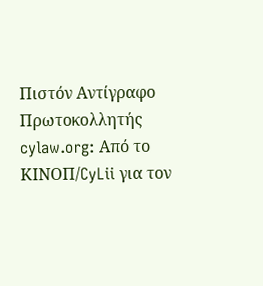Πιστόν Αντίγραφο Πρωτοκολλητής cylaw.org: Από το ΚΙΝOΠ/CyLii για τον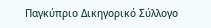Παγκύπριο Δικηγορικό Σύλλογο